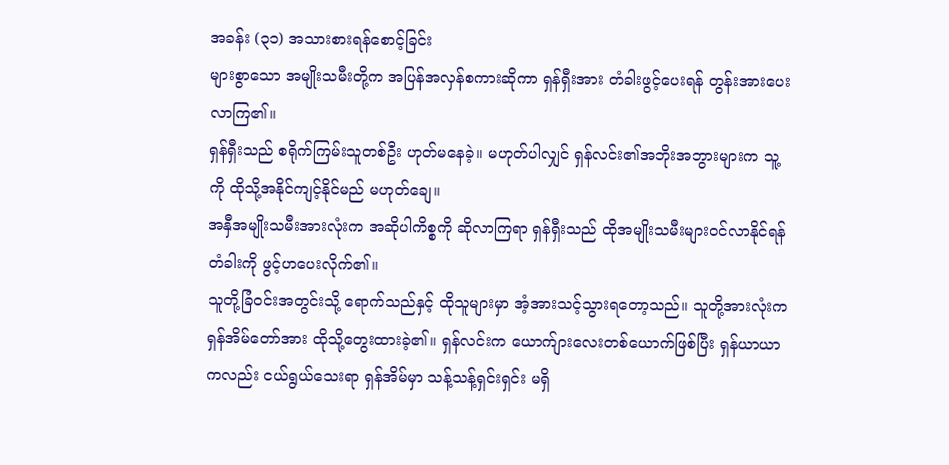အခန်း (၃၁) အသားစားရန်စောင့်ခြင်း
များစွာသော အမျိုးသမီးတို့က အပြန်အလှန်စကားဆိုကာ ရှန်ရှီးအား တံခါးဖွင့်ပေးရန် တွန်းအားပေးလာကြ၏။
ရှန်ရှီးသည် စရိုက်ကြမ်းသူတစ်ဦး ဟုတ်မနေခဲ့။ မဟုတ်ပါလျှင် ရှန်လင်း၏အဘိုးအဘွားများက သူ့ကို ထိုသို့အနိုင်ကျင့်နိုင်မည် မဟုတ်ချေ။
အနှီအမျိုးသမီးအားလုံးက အဆိုပါကိစ္စကို ဆိုလာကြရာ ရှန်ရှီးသည် ထိုအမျိုးသမီးများဝင်လာနိုင်ရန် တံခါးကို ဖွင့်ဟပေးလိုက်၏။
သူတို့ခြံဝင်းအတွင်းသို့ ရောက်သည်နှင့် ထိုသူများမှာ အံ့အားသင့်သွားရတော့သည်။ သူတို့အားလုံးက ရှန်အိမ်တော်အား ထိုသို့တွေးထားခဲ့၏။ ရှန်လင်းက ယောက်ျားလေးတစ်ယောက်ဖြစ်ပြီး ရှန်ယာယာကလည်း ငယ်ရွယ်သေးရာ ရှန်အိမ်မှာ သန့်သန့်ရှင်းရှင်း မရှိ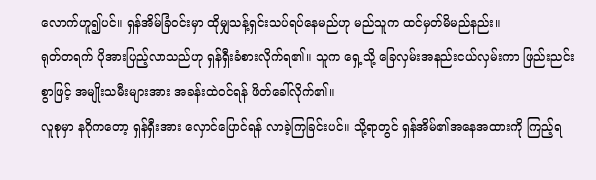လောက်ဟူ၍ပင်။ ရှန်အိမ်ခြံဝင်းမှာ ထိုမျှသန့်ရှင်းသပ်ရပ်နေမည်ဟု မည်သူက ထင်မှတ်မိမည်နည်း။
ရုတ်တရက် ပိုအားပြည့်လာသည်ဟု ရှန်ရှီးခံစားလိုက်ရ၏။ သူက ရှေ့သို့ ခြေလှမ်းအနည်းငယ်လှမ်းကာ ဖြည်းညင်းစွာဖြင့် အမျိုးသမီးများအား အခန်းထဲဝင်ရန် ဖိတ်ခေါ်လိုက်၏။
လူစုမှာ နဂိုကတော့ ရှန်ရှီးအား လှောင်ပြောင်ရန် လာခဲ့ကြခြင်းပင်။ သို့ရာတွင် ရှန်အိမ်၏အနေအထားကို ကြည့်ရ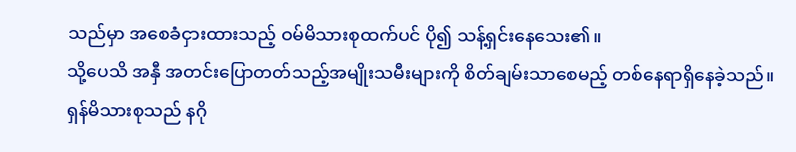သည်မှာ အစေခံငှားထားသည့် ဝမ်မိသားစုထက်ပင် ပို၍ သန့်ရှင်းနေသေး၏။
သို့ပေသိ အနှီ အတင်းပြောတတ်သည့်အမျိုးသမီးများကို စိတ်ချမ်းသာစေမည့် တစ်နေရာရှိနေခဲ့သည်။ ရှန်မိသားစုသည် နဂို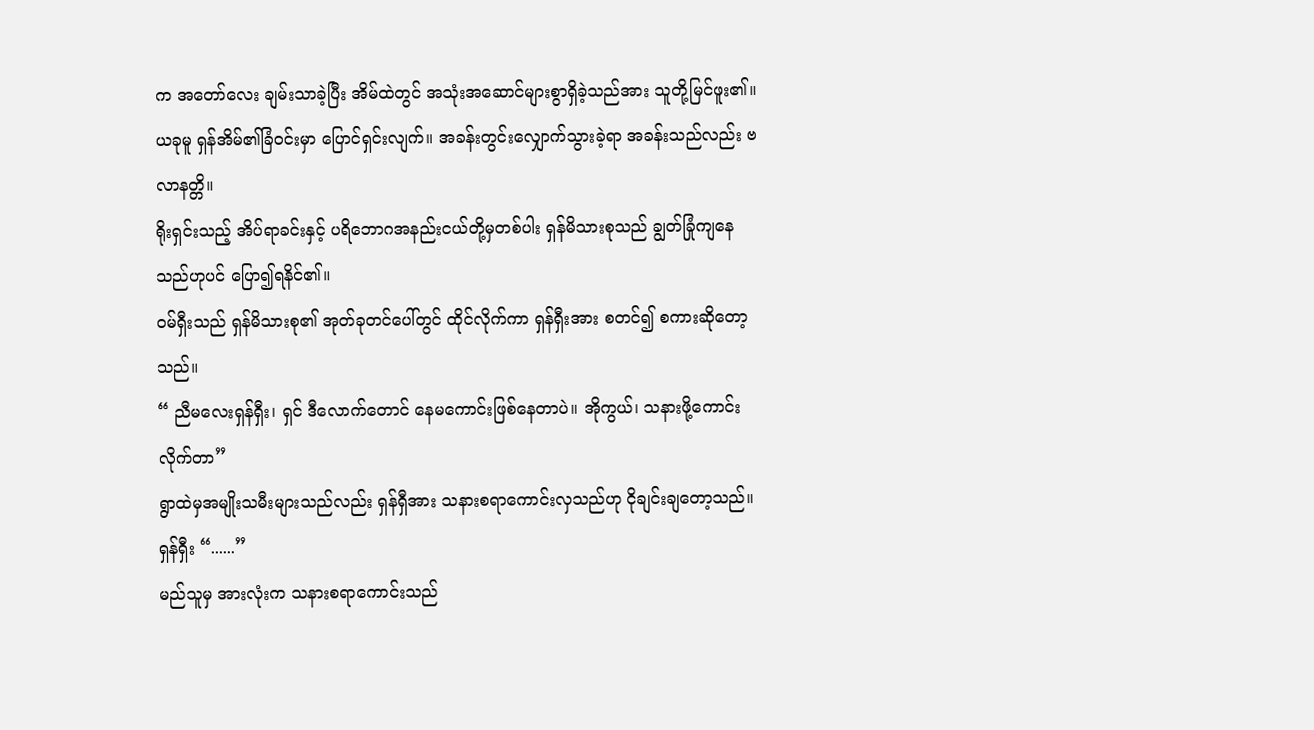က အတော်လေး ချမ်းသာခဲ့ပြီး အိမ်ထဲတွင် အသုံးအဆောင်များစွာရှိခဲ့သည်အား သူတို့မြင်ဖူး၏။ ယခုမူ ရှန်အိမ်၏ခြံဝင်းမှာ ပြောင်ရှင်းလျက်။ အခန်းတွင်းလျှောက်သွားခဲ့ရာ အခန်းသည်လည်း ဗလာနတ္တိ။
ရိုးရှင်းသည့် အိပ်ရာခင်းနှင့် ပရိဘောဂအနည်းငယ်တို့မှတစ်ပါး ရှန်မိသားစုသည် ချွတ်ခြုံကျနေသည်ဟုပင် ပြော၍ရနိင်၏။
ဝမ်ရှီးသည် ရှန်မိသားစု၏ အုတ်ခုတင်ပေါ်တွင် ထိုင်လိုက်ကာ ရှန်ရှီးအား စတင်၍ စကားဆိုတော့သည်။
“ ညီမလေးရှန်ရှီး၊ ရှင် ဒီလောက်တောင် နေမကောင်းဖြစ်နေတာပဲ။ အိုကွယ်၊ သနားဖို့ကောင်းလိုက်တာ”
ရွာထဲမှအမျိုးသမီးများသည်လည်း ရှန်ရှီအား သနားစရာကောင်းလှသည်ဟု ငိုချင်းချတော့သည်။
ရှန်ရှီး “......”
မည်သူမှ အားလုံးက သနားစရာကောင်းသည်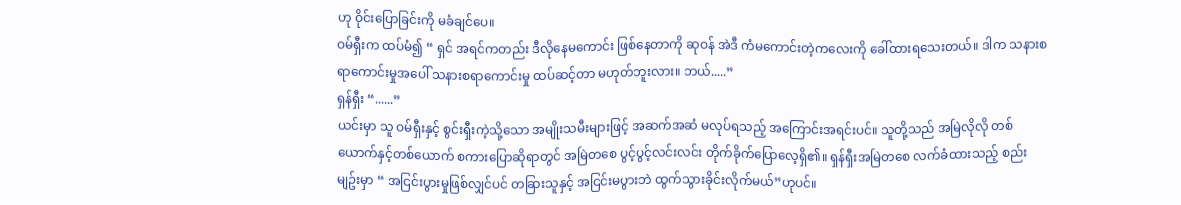ဟု ဝိုင်းပြောခြင်းကို မခံချင်ပေ။
ဝမ်ရှီးက ထပ်မံ၍ “ ရှင် အရင်ကတည်း ဒီလိုနေမကောင်း ဖြစ်နေတာကို ဆုဝန် အဲဒီ ကံမကောင်းတဲ့ကလေးကို ခေါ်ထားရသေးတယ်။ ဒါက သနားစရာကောင်းမှုအပေါ် သနားစရာကောင်းမှု ထပ်ဆင့်တာ မဟုတ်ဘူးလား။ ဘယ်.....”
ရှန်ရှီး “......”
ယင်းမှာ သူ ဝမ်ရှီးနှင့် စွင်းရှီးကဲ့သို့သော အမျိုးသမီးများဖြင့် အဆက်အဆံ မလုပ်ရသည့် အကြောင်းအရင်းပင်။ သူတို့သည် အမြဲလိုလို တစ်ယောက်နှင့်တစ်ယောက် စကားပြောဆိုရာတွင် အမြဲတစေ ပွင့်ပွင့်လင်းလင်း တိုက်ခိုက်ပြောလေ့ရှိ၏။ ရှန်ရှီးအမြဲတစေ လက်ခံထားသည့် စည်းမျဥ်းမှာ “ အငြင်းပွားမှုဖြစ်လျှင်ပင် တခြားသူနှင့် အငြင်းမပွားဘဲ ထွက်သွားခိုင်းလိုက်မယ်”ဟုပင်။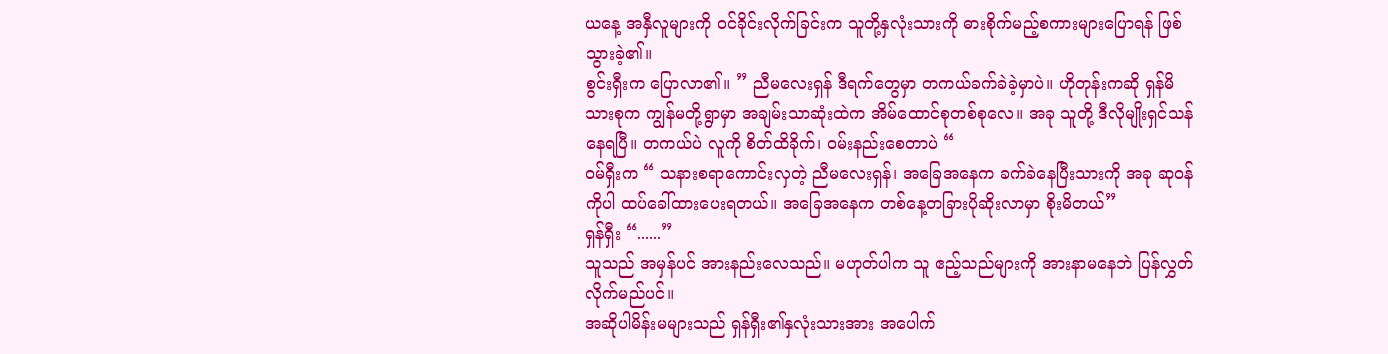ယနေ့ အနှီလူများကို ဝင်ခိုင်းလိုက်ခြင်းက သူတို့နှလုံးသားကို ဓားစိုက်မည့်စကားများပြောရန် ဖြစ်သွားခဲ့၏။
စွင်းရှီးက ပြောလာ၏။ ” ညီမလေးရှန် ဒီရက်တွေမှာ တကယ်ခက်ခဲခဲ့မှာပဲ။ ဟိုတုန်းကဆို ရှန်မိသားစုက ကျွန်မတို့ရွာမှာ အချမ်းသာဆုံးထဲက အိမ်ထောင်စုတစ်စုလေ။ အခု သူတို့ ဒီလိုမျိုးရှင်သန်နေရပြီ။ တကယ်ပဲ လူကို စိတ်ထိခိုက်၊ ဝမ်းနည်းစေတာပဲ “
ဝမ်ရှီးက “ သနားစရာကောင်းလှတဲ့ ညီမလေးရှန်၊ အခြေအနေက ခက်ခဲနေပြီးသားကို အခု ဆုဝန်ကိုပါ ထပ်ခေါ်ထားပေးရတယ်။ အခြေအနေက တစ်နေ့တခြားပိုဆိုးလာမှာ စိုးမိတယ်”
ရှန်ရှီး “......”
သူသည် အမှန်ပင် အားနည်းလေသည်။ မဟုတ်ပါက သူ ဧည့်သည်များကို အားနာမနေဘဲ ပြန်လွှတ်လိုက်မည်ပင်။
အဆိုပါမိန်းမများသည် ရှန်ရှီး၏နှလုံးသားအား အပေါက်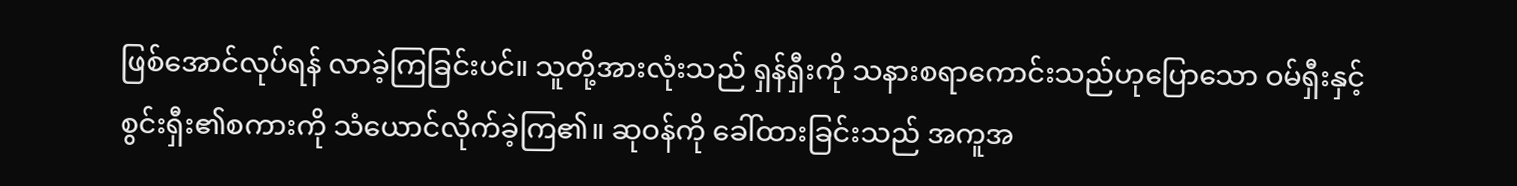ဖြစ်အောင်လုပ်ရန် လာခဲ့ကြခြင်းပင်။ သူတို့အားလုံးသည် ရှန်ရှီးကို သနားစရာကောင်းသည်ဟုပြောသော ဝမ်ရှီးနှင့် စွင်းရှီး၏စကားကို သံယောင်လိုက်ခဲ့ကြ၏။ ဆုဝန်ကို ခေါ်ထားခြင်းသည် အကူအ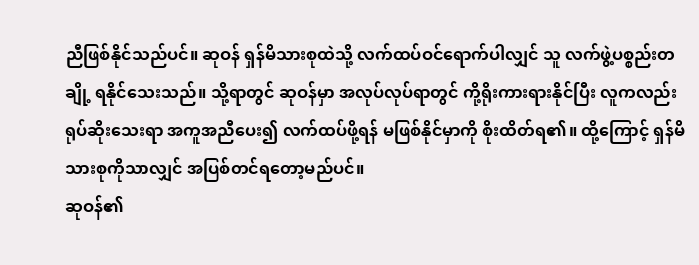ညီဖြစ်နိုင်သည်ပင်။ ဆုဝန် ရှန်မိသားစုထဲသို့ လက်ထပ်ဝင်ရောက်ပါလျှင် သူ လက်ဖွဲ့ပစ္စည်းတချို့ ရနိုင်သေးသည်။ သို့ရာတွင် ဆုဝန်မှာ အလုပ်လုပ်ရာတွင် ကို့ရိုးကားရားနိုင်ပြီး လူကလည်း ရုပ်ဆိုးသေးရာ အကူအညီပေး၍ လက်ထပ်ဖို့ရန် မဖြစ်နိုင်မှာကို စိုးထိတ်ရ၏။ ထို့ကြောင့် ရှန်မိသားစုကိုသာလျှင် အပြစ်တင်ရတော့မည်ပင်။
ဆုဝန်၏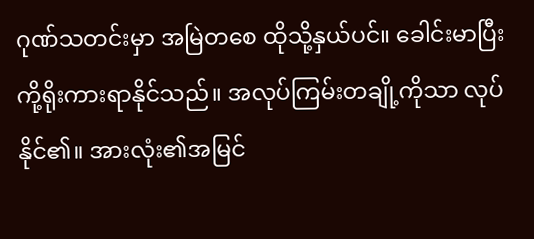ဂုဏ်သတင်းမှာ အမြဲတစေ ထိုသို့နှယ်ပင်။ ခေါင်းမာပြီး ကို့ရိုးကားရာနိုင်သည်။ အလုပ်ကြမ်းတချို့ကိုသာ လုပ်နိုင်၏။ အားလုံး၏အမြင်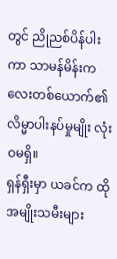တွင် ညိုညစ်ပိန်ပါးကာ သာမန်မိန်းကလေးတစ်ယောက်၏ လိမ္မာပါးနပ်မှုမျိုး လုံးဝမရှိ။
ရှန်ရှီးမှာ ယခင်က ထိုအမျိုးသမီးများ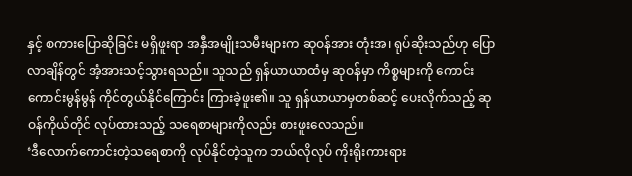နှင့် စကားပြောဆိုခြင်း မရှိဖူးရာ အနှီအမျိုးသမီးများက ဆုဝန်အား တုံးအ၊ ရုပ်ဆိုးသည်ဟု ပြောလာချိန်တွင် အံ့အားသင့်သွားရသည်။ သူသည် ရှန်ယာယာထံမှ ဆုဝန်မှာ ကိစ္စများကို ကောင်းကောင်းမွန်မွန် ကိုင်တွယ်နိုင်ကြောင်း ကြားခဲ့ဖူး၏။ သူ ရှန်ယာယာမှတစ်ဆင့် ပေးလိုက်သည့် ဆုဝန်ကိုယ်တိုင် လုပ်ထားသည့် သရေစာများကိုလည်း စားဖူးလေသည်။
‘ဒီလောက်ကောင်းတဲ့သရေစာကို လုပ်နိုင်တဲ့သူက ဘယ်လိုလုပ် ကိုးရိုးကားရား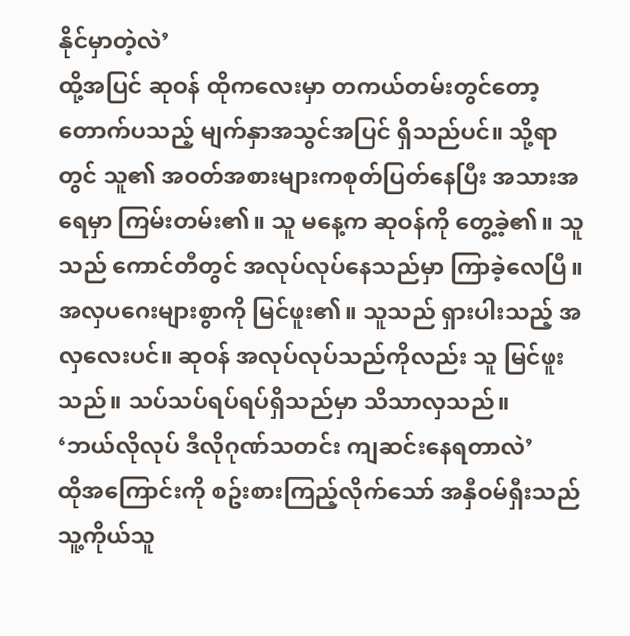နိုင်မှာတဲ့လဲ’
ထို့အပြင် ဆုဝန် ထိုကလေးမှာ တကယ်တမ်းတွင်တော့ တောက်ပသည့် မျက်နှာအသွင်အပြင် ရှိသည်ပင်။ သို့ရာတွင် သူ၏ အဝတ်အစားများကစုတ်ပြတ်နေပြီး အသားအရေမှာ ကြမ်းတမ်း၏။ သူ မနေ့က ဆုဝန်ကို တွေ့ခဲ့၏။ သူသည် ကောင်တီတွင် အလုပ်လုပ်နေသည်မှာ ကြာခဲ့လေပြီ။ အလှပဂေးများစွာကို မြင်ဖူး၏။ သူသည် ရှားပါးသည့် အလှလေးပင်။ ဆုဝန် အလုပ်လုပ်သည်ကိုလည်း သူ မြင်ဖူးသည်။ သပ်သပ်ရပ်ရပ်ရှိသည်မှာ သိသာလှသည်။
‘ဘယ်လိုလုပ် ဒီလိုဂုဏ်သတင်း ကျဆင်းနေရတာလဲ’
ထိုအကြောင်းကို စဥ်းစားကြည့်လိုက်သော် အနှီဝမ်ရှီးသည် သူ့ကိုယ်သူ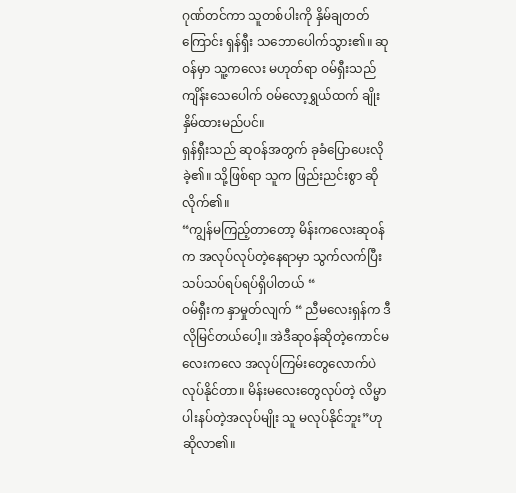ဂုဏ်တင်ကာ သူတစ်ပါးကို နှိမ်ချတတ်ကြောင်း ရှန်ရှီး သဘောပေါက်သွား၏။ ဆုဝန်မှာ သူ့ကလေး မဟုတ်ရာ ဝမ်ရှီးသည် ကျိန်းသေပေါက် ဝမ်လော့ရွှယ်ထက် ချိုးနှိမ်ထားမည်ပင်။
ရှန်ရှီးသည် ဆုဝန်အတွက် ခုခံပြောပေးလိုခဲ့၏။ သို့ဖြစ်ရာ သူက ဖြည်းညင်းစွာ ဆိုလိုက်၏။
“ကျွန်မကြည့်တာတော့ မိန်းကလေးဆုဝန်က အလုပ်လုပ်တဲ့နေရာမှာ သွက်လက်ပြီး သပ်သပ်ရပ်ရပ်ရှိပါတယ် “
ဝမ်ရှီးက နှာမှုတ်လျက် “ ညီမလေးရှန်က ဒီလိုမြင်တယ်ပေါ့။ အဲဒီဆုဝန်ဆိုတဲ့ကောင်မလေးကလေ အလုပ်ကြမ်းတွေလောက်ပဲ လုပ်နိုင်တာ။ မိန်းမလေးတွေလုပ်တဲ့ လိမ္မာပါးနပ်တဲ့အလုပ်မျိုး သူ မလုပ်နိုင်ဘူး”ဟု ဆိုလာ၏။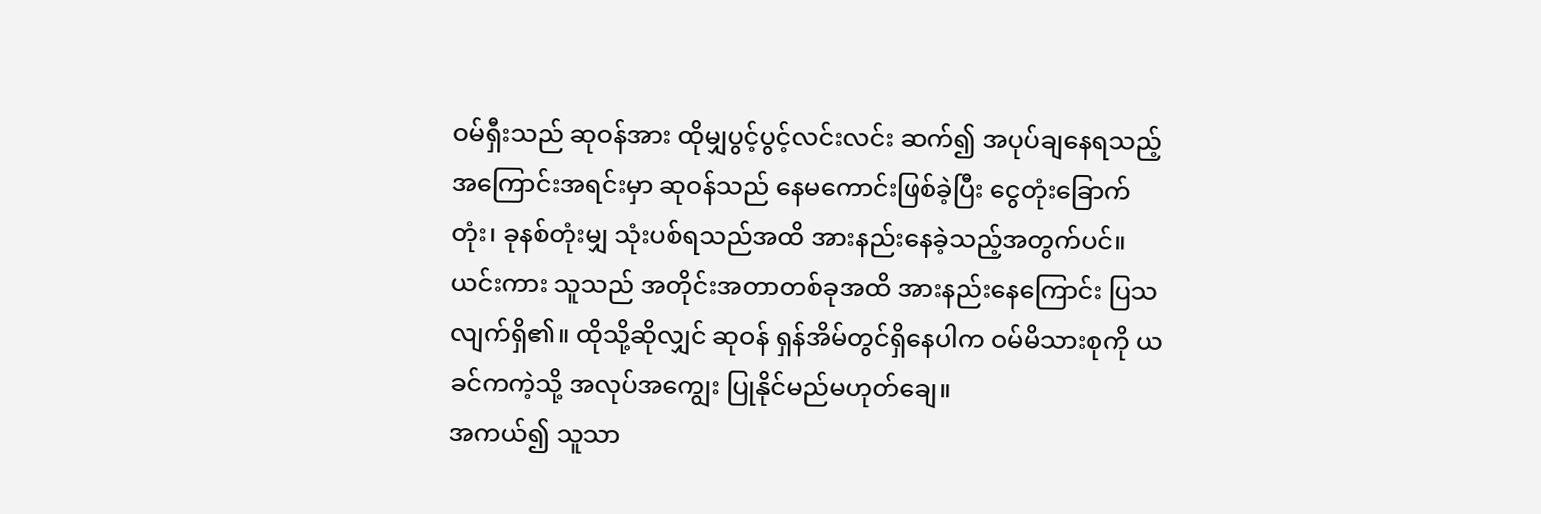ဝမ်ရှီးသည် ဆုဝန်အား ထိုမျှပွင့်ပွင့်လင်းလင်း ဆက်၍ အပုပ်ချနေရသည့်အကြောင်းအရင်းမှာ ဆုဝန်သည် နေမကောင်းဖြစ်ခဲ့ပြီး ငွေတုံးခြောက်တုံး၊ ခုနစ်တုံးမျှ သုံးပစ်ရသည်အထိ အားနည်းနေခဲ့သည့်အတွက်ပင်။ ယင်းကား သူသည် အတိုင်းအတာတစ်ခုအထိ အားနည်းနေကြောင်း ပြသလျက်ရှိ၏။ ထိုသို့ဆိုလျှင် ဆုဝန် ရှန်အိမ်တွင်ရှိနေပါက ဝမ်မိသားစုကို ယခင်ကကဲ့သို့ အလုပ်အကျွေး ပြုနိုင်မည်မဟုတ်ချေ။
အကယ်၍ သူသာ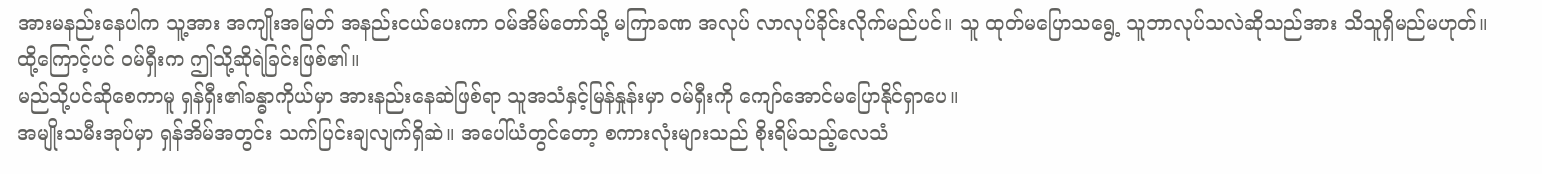အားမနည်းနေပါက သူ့အား အကျိုးအမြတ် အနည်းငယ်ပေးကာ ဝမ်အိမ်တော်သို့ မကြာခဏ အလုပ် လာလုပ်ခိုင်းလိုက်မည်ပင်။ သူ ထုတ်မပြောသရွေ့ သူဘာလုပ်သလဲဆိုသည်အား သိသူရှိမည်မဟုတ်။
ထို့ကြောင့်ပင် ဝမ်ရှီးက ဤသို့ဆိုရဲခြင်းဖြစ်၏။
မည်သို့ပင်ဆိုစေကာမူ ရှန်ရှီး၏ခန္ဓာကိုယ်မှာ အားနည်းနေဆဲဖြစ်ရာ သူအသံနှင့်မြန်နှုန်းမှာ ဝမ်ရှီးကို ကျော်အောင်မပြောနိုင်ရှာပေ။
အမျိုးသမီးအုပ်မှာ ရှန်အိမ်အတွင်း သက်ပြင်းချလျက်ရှိဆဲ။ အပေါ်ယံတွင်တော့ စကားလုံးများသည် စိုးရိမ်သည့်လေသံ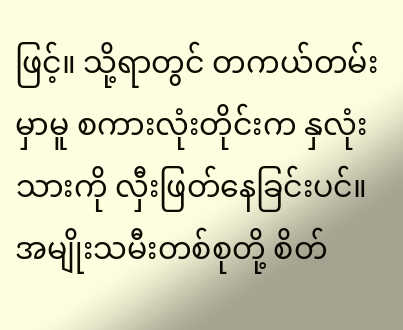ဖြင့်။ သို့ရာတွင် တကယ်တမ်းမှာမူ စကားလုံးတိုင်းက နှလုံးသားကို လှီးဖြတ်နေခြင်းပင်။
အမျိုးသမီးတစ်စုတို့ စိတ်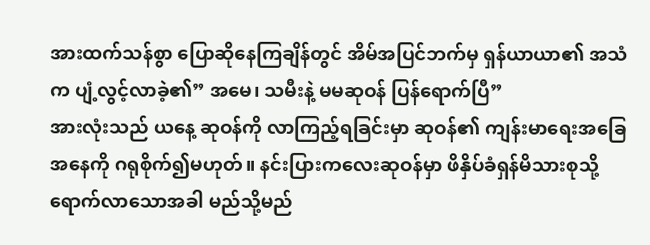အားထက်သန်စွာ ပြောဆိုနေကြချိန်တွင် အိမ်အပြင်ဘက်မှ ရှန်ယာယာ၏ အသံက ပျံ့လွင့်လာခဲ့၏” အမေ၊ သမီးနဲ့ မမဆုဝန် ပြန်ရောက်ပြီ”
အားလုံးသည် ယနေ့ ဆုဝန်ကို လာကြည့်ရခြင်းမှာ ဆုဝန်၏ ကျန်းမာရေးအခြေအနေကို ဂရုစိုက်၍မဟုတ်။ နင်းပြားကလေးဆုဝန်မှာ ဖိနှိပ်ခံရှန်မိသားစုသို့ ရောက်လာသောအခါ မည်သို့မည်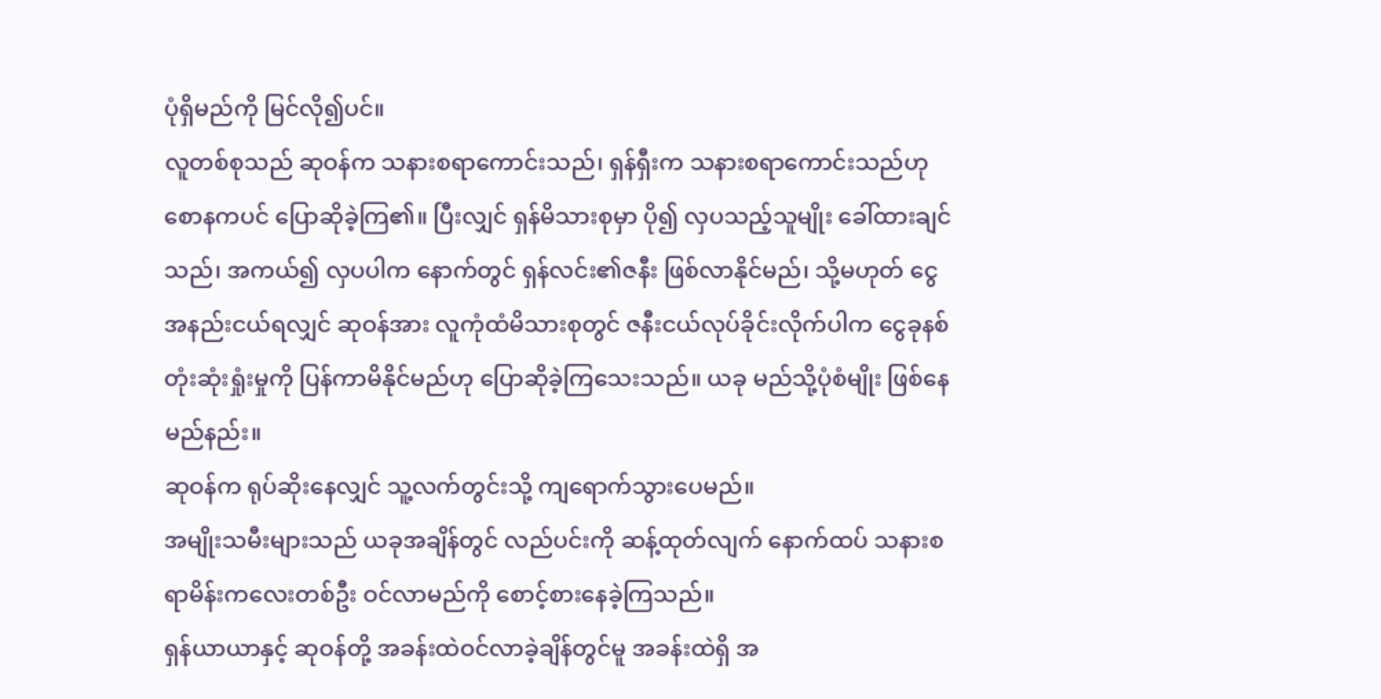ပုံရှိမည်ကို မြင်လို၍ပင်။
လူတစ်စုသည် ဆုဝန်က သနားစရာကောင်းသည်၊ ရှန်ရှီးက သနားစရာကောင်းသည်ဟု စောနကပင် ပြောဆိုခဲ့ကြ၏။ ပြီးလျှင် ရှန်မိသားစုမှာ ပို၍ လှပသည့်သူမျိုး ခေါ်ထားချင်သည်၊ အကယ်၍ လှပပါက နောက်တွင် ရှန်လင်း၏ဇနီး ဖြစ်လာနိုင်မည်၊ သို့မဟုတ် ငွေအနည်းငယ်ရလျှင် ဆုဝန်အား လူကုံထံမိသားစုတွင် ဇနီးငယ်လုပ်ခိုင်းလိုက်ပါက ငွေခုနစ်တုံးဆုံးရှုံးမှုကို ပြန်ကာမိနိုင်မည်ဟု ပြောဆိုခဲ့ကြသေးသည်။ ယခု မည်သို့ပုံစံမျိုး ဖြစ်နေမည်နည်း။
ဆုဝန်က ရုပ်ဆိုးနေလျှင် သူ့လက်တွင်းသို့ ကျရောက်သွားပေမည်။
အမျိုးသမီးများသည် ယခုအချိန်တွင် လည်ပင်းကို ဆန့်ထုတ်လျက် နောက်ထပ် သနားစရာမိန်းကလေးတစ်ဦး ဝင်လာမည်ကို စောင့်စားနေခဲ့ကြသည်။
ရှန်ယာယာနှင့် ဆုဝန်တို့ အခန်းထဲဝင်လာခဲ့ချိန်တွင်မူ အခန်းထဲရှိ အ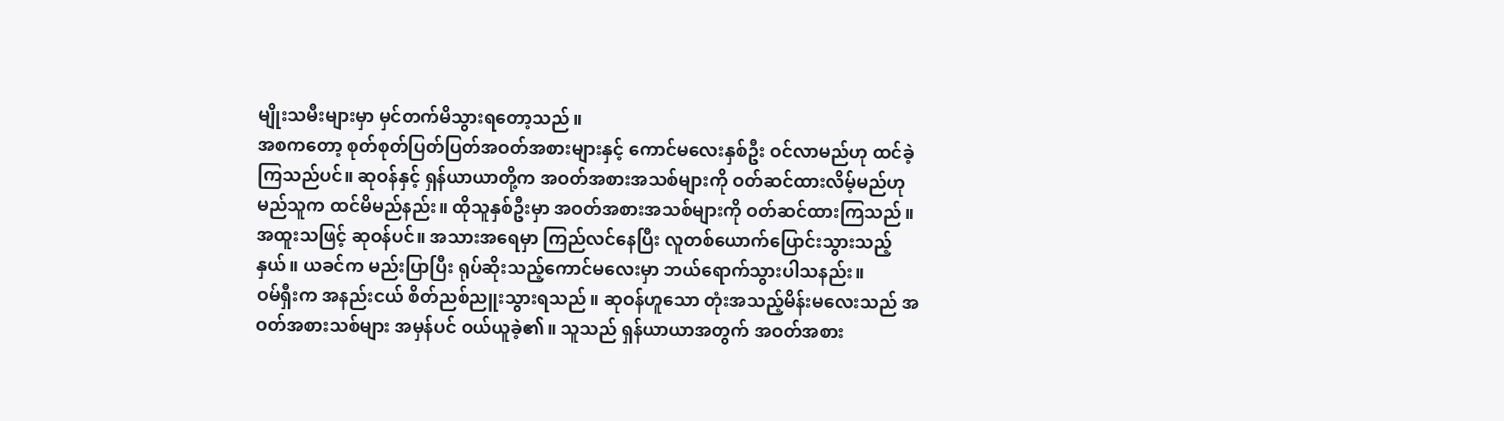မျိုးသမီးများမှာ မှင်တက်မိသွားရတော့သည်။
အစကတော့ စုတ်စုတ်ပြတ်ပြတ်အဝတ်အစားများနှင့် ကောင်မလေးနှစ်ဦး ဝင်လာမည်ဟု ထင်ခဲ့ကြသည်ပင်။ ဆုဝန်နှင့် ရှန်ယာယာတို့က အဝတ်အစားအသစ်များကို ဝတ်ဆင်ထားလိမ့်မည်ဟု မည်သူက ထင်မိမည်နည်း။ ထိုသူနှစ်ဦးမှာ အဝတ်အစားအသစ်များကို ဝတ်ဆင်ထားကြသည်။ အထူးသဖြင့် ဆုဝန်ပင်။ အသားအရေမှာ ကြည်လင်နေပြီး လူတစ်ယောက်ပြောင်းသွားသည့်နှယ်။ ယခင်က မည်းပြာပြီး ရုပ်ဆိုးသည့်ကောင်မလေးမှာ ဘယ်ရောက်သွားပါသနည်း။
ဝမ်ရှီးက အနည်းငယ် စိတ်ညစ်ညူးသွားရသည်။ ဆုဝန်ဟူသော တုံးအသည့်မိန်းမလေးသည် အဝတ်အစားသစ်များ အမှန်ပင် ဝယ်ယူခဲ့၏။ သူသည် ရှန်ယာယာအတွက် အဝတ်အစား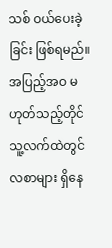သစ် ဝယ်ပေးခဲ့ခြင်း ဖြစ်ရမည်။ အပြည့်အဝ မဟုတ်သည့်တိုင် သူ့လက်ထဲတွင် လစာများ ရှိနေ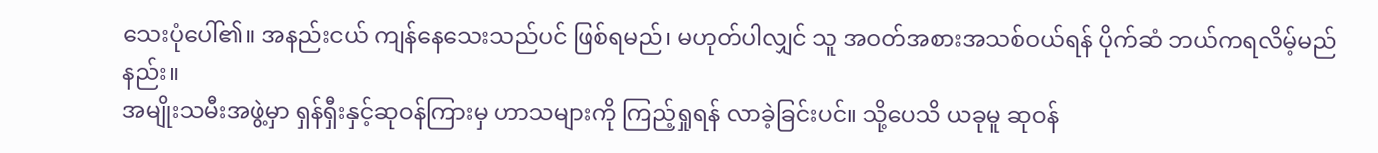သေးပုံပေါ်၏။ အနည်းငယ် ကျန်နေသေးသည်ပင် ဖြစ်ရမည်၊ မဟုတ်ပါလျှင် သူ အဝတ်အစားအသစ်ဝယ်ရန် ပိုက်ဆံ ဘယ်ကရလိမ့်မည်နည်း။
အမျိုးသမီးအဖွဲ့မှာ ရှန်ရှီးနှင့်ဆုဝန်ကြားမှ ဟာသများကို ကြည့်ရှုရန် လာခဲ့ခြင်းပင်။ သို့ပေသိ ယခုမူ ဆုဝန်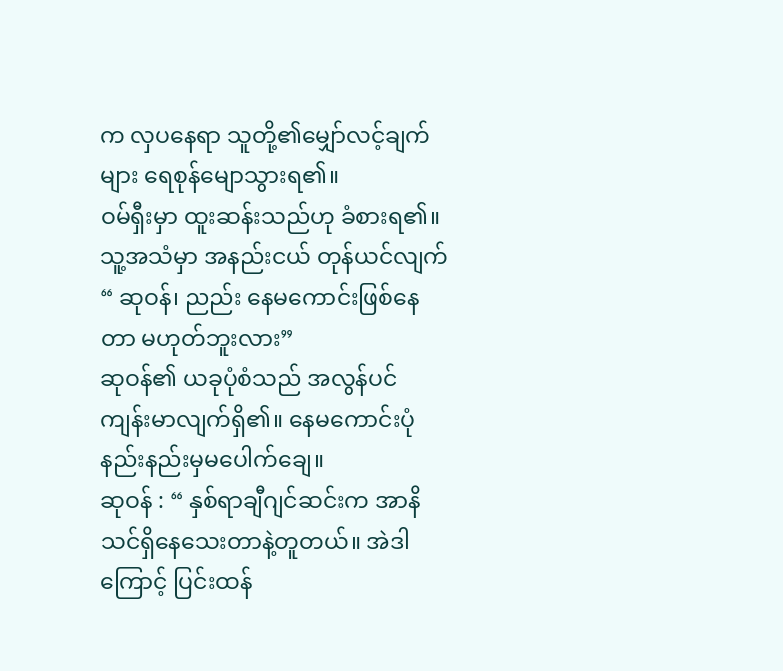က လှပနေရာ သူတို့၏မျှော်လင့်ချက်များ ရေစုန်မျောသွားရ၏။
ဝမ်ရှီးမှာ ထူးဆန်းသည်ဟု ခံစားရ၏။ သူ့အသံမှာ အနည်းငယ် တုန်ယင်လျက်
“ ဆုဝန်၊ ညည်း နေမကောင်းဖြစ်နေတာ မဟုတ်ဘူးလား”
ဆုဝန်၏ ယခုပုံစံသည် အလွန်ပင် ကျန်းမာလျက်ရှိ၏။ နေမကောင်းပုံ နည်းနည်းမှမပေါက်ချေ။
ဆုဝန် : “ နှစ်ရာချီဂျင်ဆင်းက အာနိသင်ရှိနေသေးတာနဲ့တူတယ်။ အဲဒါကြောင့် ပြင်းထန်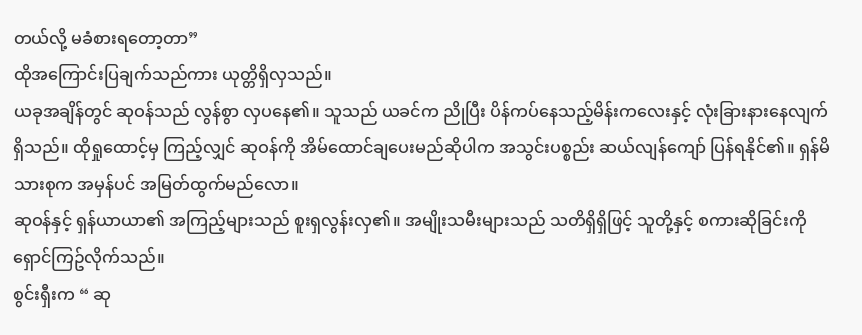တယ်လို့ မခံစားရတော့တာ”
ထိုအကြောင်းပြချက်သည်ကား ယုတ္တိရှိလှသည်။
ယခုအချိန်တွင် ဆုဝန်သည် လွန်စွာ လှပနေ၏။ သူသည် ယခင်က ညိုပြီး ပိန်ကပ်နေသည့်မိန်းကလေးနှင့် လုံးခြားနားနေလျက်ရှိသည်။ ထိုရှုထောင့်မှ ကြည့်လျှင် ဆုဝန်ကို အိမ်ထောင်ချပေးမည်ဆိုပါက အသွင်းပစ္စည်း ဆယ်လျန်ကျော် ပြန်ရနိုင်၏။ ရှန်မိသားစုက အမှန်ပင် အမြတ်ထွက်မည်လော။
ဆုဝန်နှင့် ရှန်ယာယာ၏ အကြည့်များသည် စူးရှလွန်းလှ၏။ အမျိုးသမီးများသည် သတိရှိရှိဖြင့် သူတို့နှင့် စကားဆိုခြင်းကို ရှောင်ကြဥ်လိုက်သည်။
စွင်းရှီးက “ ဆု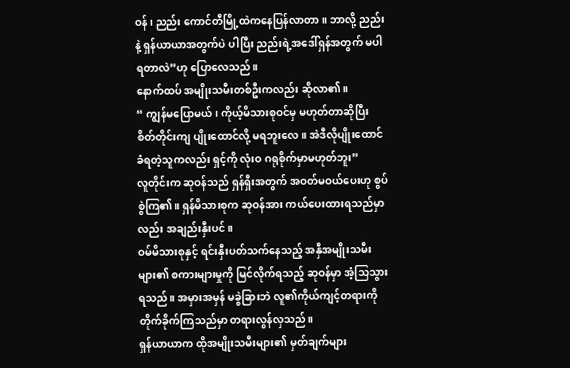ဝန်၊ ညည်း ကောင်တီမြို့ထဲကနေပြန်လာတာ။ ဘာလို့ ညည်းနဲ့ ရှန်ယာယာအတွက်ပဲ ပါပြီး ညည်းရဲ့အဒေါ်ရှန်အတွက် မပါရတာလဲ”ဟု ပြောလေသည်။
နောက်ထပ် အမျိုးသမီးတစ်ဦးကလည်း ဆိုလာ၏။
“ ကျွန်မပြောမယ်၊ ကိုယ့်မိသားစုဝင်မှ မဟုတ်တာဆိုပြီး စိတ်တိုင်းကျ ပျိုးထောင်လို့ မရဘူးလေ။ အဲဒီလိုပျိုးထောင်ခံရတဲ့သူကလည်း ရှင့်ကို လုံးဝ ဂရုစိုက်မှာမဟုတ်ဘူး”
လူတိုင်းက ဆုဝန်သည် ရှန်ရှီးအတွက် အဝတ်မဝယ်ပေးဟု စွပ်စွဲကြ၏။ ရှန်မိသားစုက ဆုဝန်အား ကယ်ပေးထားရသည်မှာလည်း အချည်းနှီးပင်။
ဝမ်မိသားစုနှင့် ရင်းနှီးပတ်သက်နေသည့် အနှီအမျိုးသမီးများ၏ စကားများမှုကို မြင်လိုက်ရသည့် ဆုဝန်မှာ အံ့သြသွားရသည်။ အမှားအမှန် မခွဲခြားဘဲ လူ၏ကိုယ်ကျင့်တရားကို တိုက်ခိုက်ကြသည်မှာ တရားလွန်လှသည်။
ရှန်ယာယာက ထိုအမျိုးသမီးများ၏ မှတ်ချက်များ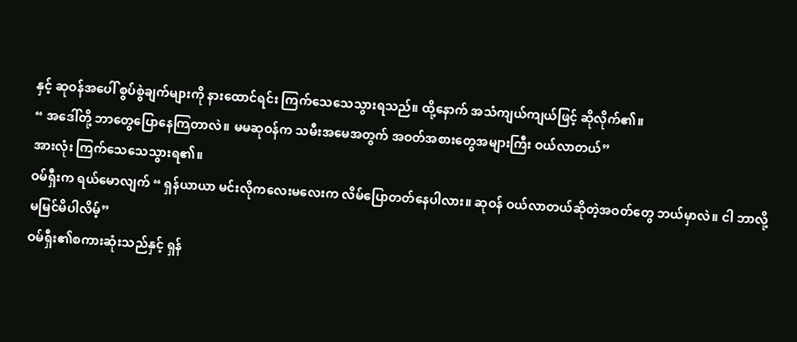နှင့် ဆုဝန်အပေါ် စွပ်စွဲချက်များကို နားထောင်ရင်း ကြက်သေသေသွားရသည်။ ထို့နောက် အသံကျယ်ကျယ်ဖြင့် ဆိုလိုက်၏။
“ အဒေါ်တို့ ဘာတွေပြောနေကြတာလဲ။ မမဆုဝန်က သမီးအမေအတွက် အဝတ်အစားတွေအများကြီး ဝယ်လာတယ်”
အားလုံး ကြက်သေသေသွားရ၏။
ဝမ်ရှီးက ရယ်မောလျက် “ ရှန်ယာယာ မင်းလိုကလေးမလေးက လိမ်ပြောတတ်နေပါလား။ ဆုဝန် ဝယ်လာတယ်ဆိုတဲ့အဝတ်တွေ ဘယ်မှာလဲ။ ငါ ဘာလို့ မမြင်မိပါလိမ့်”
ဝမ်ရှီး၏စကားဆုံးသည်နှင့် ရှန်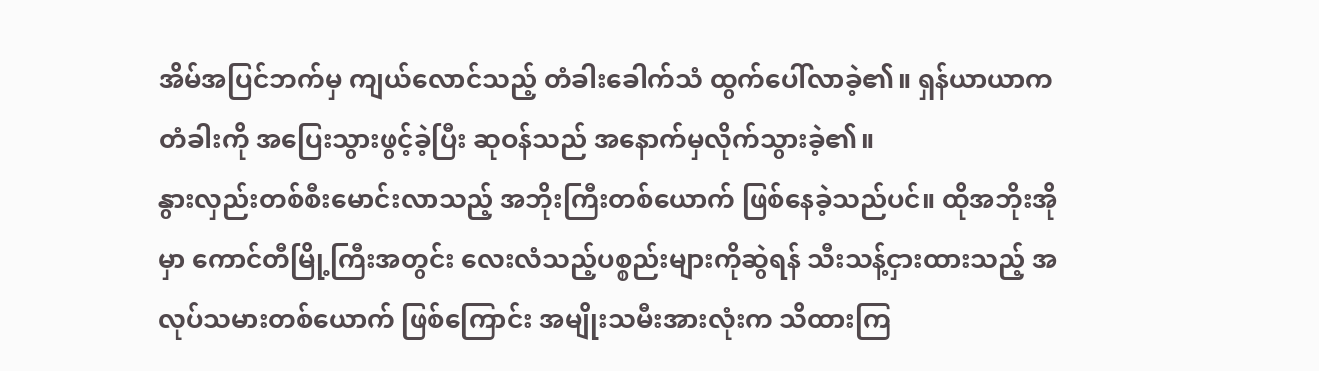အိမ်အပြင်ဘက်မှ ကျယ်လောင်သည့် တံခါးခေါက်သံ ထွက်ပေါ်လာခဲ့၏။ ရှန်ယာယာက တံခါးကို အပြေးသွားဖွင့်ခဲ့ပြီး ဆုဝန်သည် အနောက်မှလိုက်သွားခဲ့၏။
နွားလှည်းတစ်စီးမောင်းလာသည့် အဘိုးကြီးတစ်ယောက် ဖြစ်နေခဲ့သည်ပင်။ ထိုအဘိုးအိုမှာ ကောင်တီမြို့ကြီးအတွင်း လေးလံသည့်ပစ္စည်းများကိုဆွဲရန် သီးသန့်ငှားထားသည့် အလုပ်သမားတစ်ယောက် ဖြစ်ကြောင်း အမျိုးသမီးအားလုံးက သိထားကြ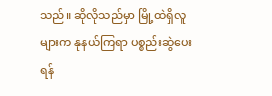သည်။ ဆိုလိုသည်မှာ မြို့ထဲရှိလူများက နုနယ်ကြရာ ပစ္စည်းဆွဲပေးရန်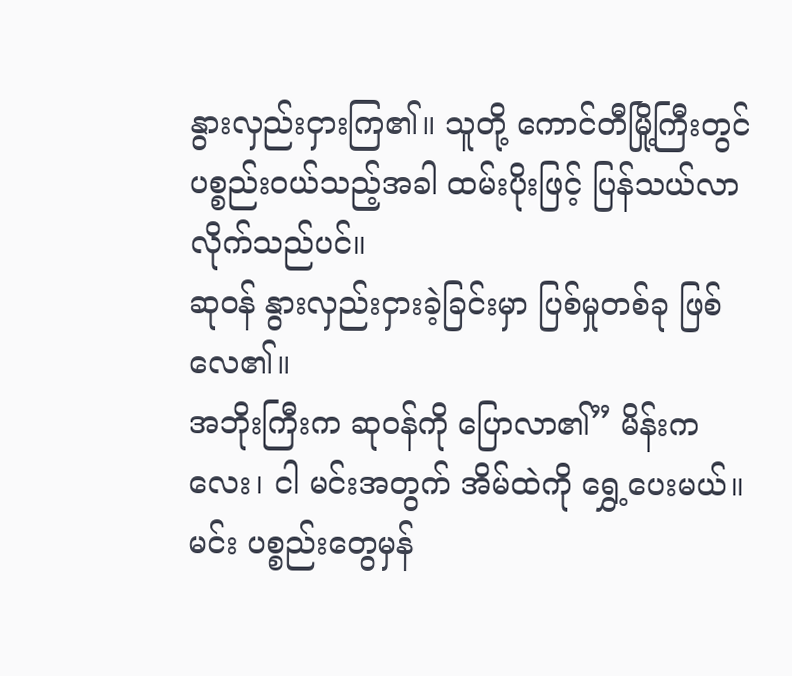နွားလှည်းငှားကြ၏။ သူတို့ ကောင်တီမြို့ကြီးတွင် ပစ္စည်းဝယ်သည့်အခါ ထမ်းပိုးဖြင့် ပြန်သယ်လာလိုက်သည်ပင်။
ဆုဝန် နွားလှည်းငှားခဲ့ခြင်းမှာ ပြစ်မှုတစ်ခု ဖြစ်လေ၏။
အဘိုးကြီးက ဆုဝန်ကို ပြောလာ၏” မိန်းကလေး၊ ငါ မင်းအတွက် အိမ်ထဲကို ရွှေ့ပေးမယ်။ မင်း ပစ္စည်းတွေမှန်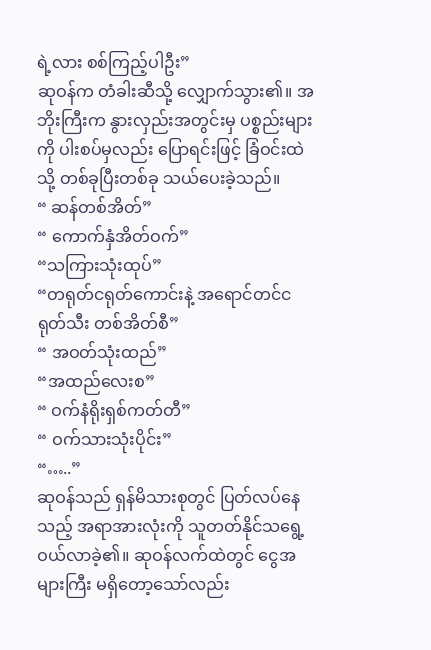ရဲ့လား စစ်ကြည့်ပါဦး”
ဆုဝန်က တံခါးဆီသို့ လျှောက်သွား၏။ အဘိုးကြီးက နွားလှည်းအတွင်းမှ ပစ္စည်းများကို ပါးစပ်မှလည်း ပြောရင်းဖြင့် ခြံဝင်းထဲသို့ တစ်ခုပြီးတစ်ခု သယ်ပေးခဲ့သည်။
“ ဆန်တစ်အိတ်”
“ ကောက်နှံအိတ်ဝက်”
“သကြားသုံးထုပ်”
“တရုတ်ငရုတ်ကောင်းနဲ့ အရောင်တင်ငရုတ်သီး တစ်အိတ်စီ”
“ အဝတ်သုံးထည်”
“အထည်လေးစ”
“ ဝက်နံရိုးရှစ်ကတ်တီ”
“ ဝက်သားသုံးပိုင်း”
“…..”
ဆုဝန်သည် ရှန်မိသားစုတွင် ပြတ်လပ်နေသည့် အရာအားလုံးကို သူတတ်နိုင်သရွေ့ ဝယ်လာခဲ့၏။ ဆုဝန်လက်ထဲတွင် ငွေအများကြီး မရှိတော့သော်လည်း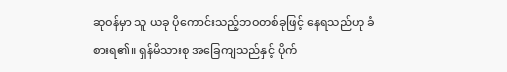ဆုဝန်မှာ သူ ယခု ပိုကောင်းသည့်ဘဝတစ်ခုဖြင့် နေရသည်ဟု ခံစားရ၏။ ရှန်မိသားစု အခြေကျသည်နှင့် ပိုက်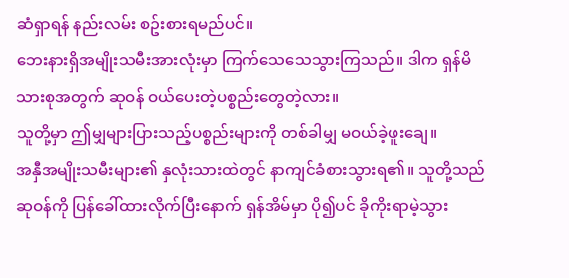ဆံရှာရန် နည်းလမ်း စဥ်းစားရမည်ပင်။
ဘေးနားရှိအမျိုးသမီးအားလုံးမှာ ကြက်သေသေသွားကြသည်။ ဒါက ရှန်မိသားစုအတွက် ဆုဝန် ဝယ်ပေးတဲ့ပစ္စည်းတွေတဲ့လား။
သူတို့မှာ ဤမျှများပြားသည့်ပစ္စည်းများကို တစ်ခါမျှ မဝယ်ခဲ့ဖူးချေ။
အနှီအမျိုးသမီးများ၏ နှလုံးသားထဲတွင် နာကျင်ခံစားသွားရ၏။ သူတို့သည် ဆုဝန်ကို ပြန်ခေါ်ထားလိုက်ပြီးနောက် ရှန်အိမ်မှာ ပို၍ပင် ခိုကိုးရာမဲ့သွား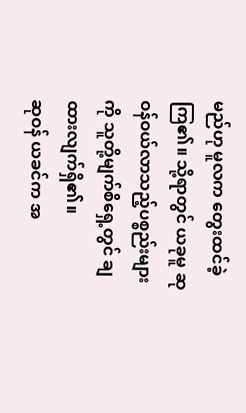မည်ဟု မူလက တွေးထင်ခဲ့ကြ၏။ သို့ရာတွင် ယခုမူ ဆုဝန်ဝယ်လာသည့်ပစ္စည်းများကို သူတို့မျက်စိရှေ့တွင် ချထားလျက်ရှိ၏။
ဆုဝန် ယခင်က အ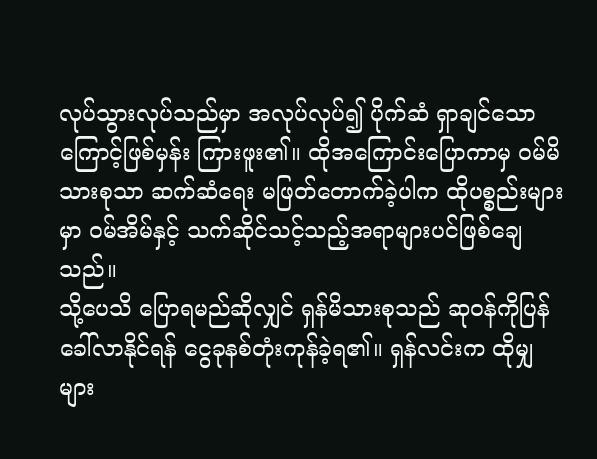လုပ်သွားလုပ်သည်မှာ အလုပ်လုပ်၍ ပိုက်ဆံ ရှာချင်သောကြောင့်ဖြစ်မှန်း ကြားဖူး၏။ ထိုအကြောင်းပြောကာမှ ဝမ်မိသားစုသာ ဆက်ဆံရေး မဖြတ်တောက်ခဲ့ပါက ထိုပစ္စည်းများမှာ ဝမ်အိမ်နှင့် သက်ဆိုင်သင့်သည့်အရာများပင်ဖြစ်ချေသည်။
သို့ပေသိ ပြောရမည်ဆိုလျှင် ရှန်မိသားစုသည် ဆုဝန်ကိုပြန်ခေါ်လာနိုင်ရန် ငွေခုနစ်တုံးကုန်ခဲ့ရ၏။ ရှန်လင်းက ထိုမျှ များ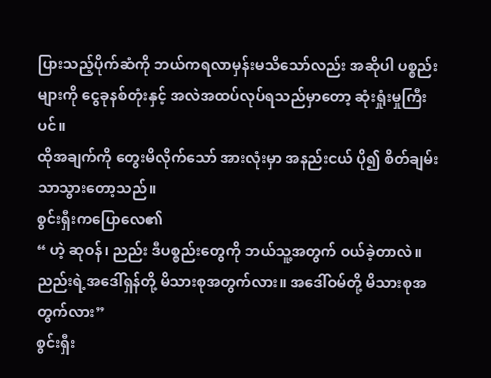ပြားသည့်ပိုက်ဆံကို ဘယ်ကရလာမှန်းမသိသော်လည်း အဆိုပါ ပစ္စည်းများကို ငွေခုနစ်တုံးနှင့် အလဲအထပ်လုပ်ရသည်မှာတော့ ဆုံးရှုံးမှုကြီးပင်။
ထိုအချက်ကို တွေးမိလိုက်သော် အားလုံးမှာ အနည်းငယ် ပို၍ စိတ်ချမ်းသာသွားတော့သည်။
စွင်းရှီးကပြောလေ၏
“ ဟဲ့ ဆုဝန်၊ ညည်း ဒီပစ္စည်းတွေကို ဘယ်သူ့အတွက် ဝယ်ခဲ့တာလဲ။ ညည်းရဲ့အဒေါ်ရှန်တို့ မိသားစုအတွက်လား။ အဒေါ်ဝမ်တို့ မိသားစုအတွက်လား”
စွင်းရှီး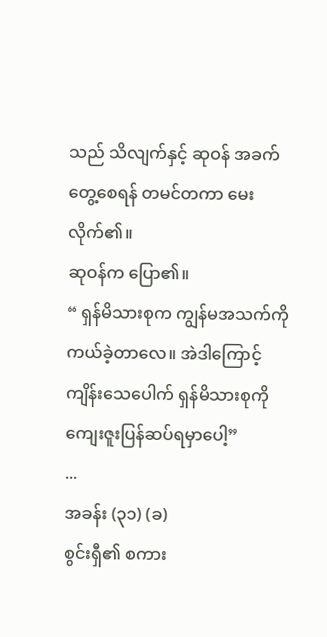သည် သိလျက်နှင့် ဆုဝန် အခက်တွေ့စေရန် တမင်တကာ မေးလိုက်၏။
ဆုဝန်က ပြော၏။
“ ရှန်မိသားစုက ကျွန်မအသက်ကို ကယ်ခဲ့တာလေ။ အဲဒါကြောင့် ကျိန်းသေပေါက် ရှန်မိသားစုကို ကျေးဇူးပြန်ဆပ်ရမှာပေါ့”
...
အခန်း (၃၁) (ခ)
စွင်းရှီ၏ စကား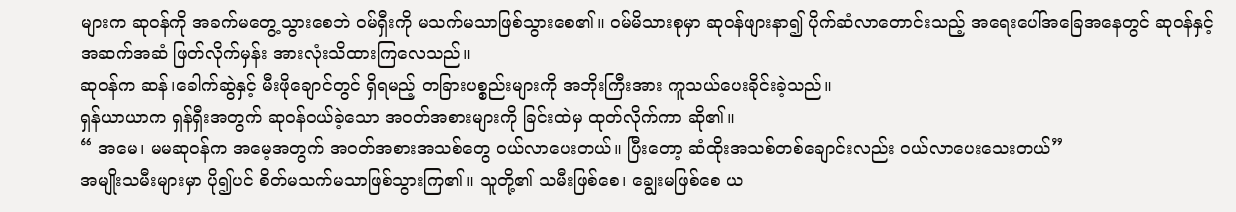များက ဆုဝန်ကို အခက်မတွေ့သွားစေဘဲ ဝမ်ရှီးကို မသက်မသာဖြစ်သွားစေ၏။ ဝမ်မိသားစုမှာ ဆုဝန်ဖျားနာ၍ ပိုက်ဆံလာတောင်းသည့် အရေးပေါ်အခြေအနေတွင် ဆုဝန်နှင့် အဆက်အဆံ ဖြတ်လိုက်မှန်း အားလုံးသိထားကြလေသည်။
ဆုဝန်က ဆန်၊ခေါက်ဆွဲနှင့် မီးဖိုချောင်တွင် ရှိရမည့် တခြားပစ္စည်းများကို အဘိုးကြီးအား ကူသယ်ပေးခိုင်းခဲ့သည်။
ရှန်ယာယာက ရှန်ရှီးအတွက် ဆုဝန်ဝယ်ခဲ့သော အဝတ်အစားများကို ခြင်းထဲမှ ထုတ်လိုက်ကာ ဆို၏။
“ အမေ၊ မမဆုဝန်က အမေ့အတွက် အဝတ်အစားအသစ်တွေ ဝယ်လာပေးတယ်။ ပြီးတော့ ဆံထိုးအသစ်တစ်ချောင်းလည်း ဝယ်လာပေးသေးတယ်”
အမျိုးသမီးများမှာ ပို၍ပင် စိတ်မသက်မသာဖြစ်သွားကြ၏။ သူတို့၏ သမီးဖြစ်စေ၊ ချွေးမဖြစ်စေ ယ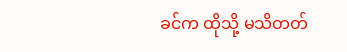ခင်က ထိုသို့ မသိတတ်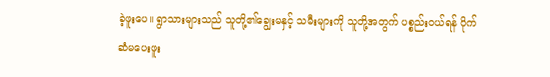ခဲ့ဖူးပေ။ ရွာသားများသည် သူတို့၏ချွေးမနှင့် သမီးများကို သူတို့အတွက် ပစ္စည်းဝယ်ရန် ပိုက်ဆံမပေးဖူး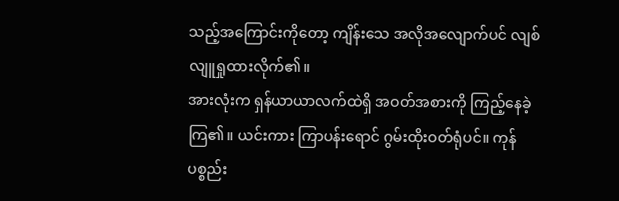သည့်အကြောင်းကိုတော့ ကျိန်းသေ အလိုအလျောက်ပင် လျစ်လျူရှုထားလိုက်၏။
အားလုံးက ရှန်ယာယာလက်ထဲရှိ အဝတ်အစားကို ကြည့်နေခဲ့ကြ၏။ ယင်းကား ကြာပန်းရောင် ဂွမ်းထိုးဝတ်ရုံပင်။ ကုန်ပစ္စည်း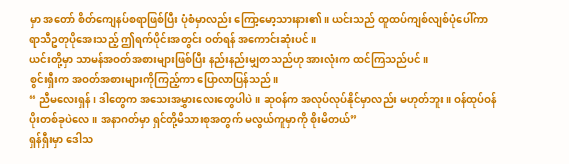မှာ အတော် စိတ်ကျေနပ်စရာဖြစ်ပြီး ပုံစံမှာလည်း ကြော့မော့သားနား၏။ ယင်းသည် ထူထပ်ကျစ်လျစ်ပုံပေါ်ကာ ရာသီဥတုပိုအေးသည့် ဤရက်ပိုင်းအတွင်း ဝတ်ရန် အကောင်းဆုံးပင်။
ယင်းတို့မှာ သာမန်အဝတ်အစားများဖြစ်ပြီး နည်းနည်းမျှတသည်ဟု အားလုံးက ထင်ကြသည်ပင်။
စွင်းရှီးက အဝတ်အစားများကိုကြည့်ကာ ပြောလာပြန်သည်။
“ ညီမလေးရှန်၊ ဒါတွေက အသေးအမွှားလေးတွေပါပဲ။ ဆုဝန်က အလုပ်လုပ်နိုင်မှာလည်း မဟုတ်ဘူး။ ဝန်ထုပ်ဝန်ပိုးတစ်ခုပဲလေ။ အနာဂတ်မှာ ရှင်တို့မိသားစုအတွက် မလွယ်ကူမှာကို စိုးမိတယ်”
ရှန်ရှီးမှာ ဒေါသ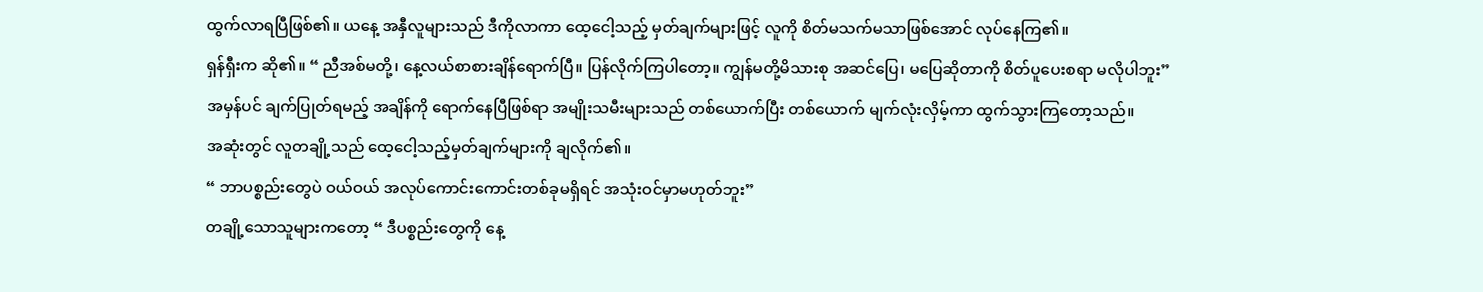ထွက်လာရပြီဖြစ်၏။ ယနေ့ အနှီလူများသည် ဒီကိုလာကာ ထေ့ငေါ့သည့် မှတ်ချက်များဖြင့် လူကို စိတ်မသက်မသာဖြစ်အောင် လုပ်နေကြ၏။
ရှန်ရှီးက ဆို၏။ “ ညီအစ်မတို့၊ နေ့လယ်စာစားချိန်ရောက်ပြီ။ ပြန်လိုက်ကြပါတော့။ ကျွန်မတို့မိသားစု အဆင်ပြေ၊ မပြေဆိုတာကို စိတ်ပူပေးစရာ မလိုပါဘူး”
အမှန်ပင် ချက်ပြုတ်ရမည့် အချိန်ကို ရောက်နေပြီဖြစ်ရာ အမျိုးသမီးများသည် တစ်ယောက်ပြီး တစ်ယောက် မျက်လုံးလှိမ့်ကာ ထွက်သွားကြတော့သည်။
အဆုံးတွင် လူတချို့သည် ထေ့ငေါ့သည့်မှတ်ချက်များကို ချလိုက်၏။
“ ဘာပစ္စည်းတွေပဲ ဝယ်ဝယ် အလုပ်ကောင်းကောင်းတစ်ခုမရှိရင် အသုံးဝင်မှာမဟုတ်ဘူး”
တချို့သောသူများကတော့ “ ဒီပစ္စည်းတွေကို နေ့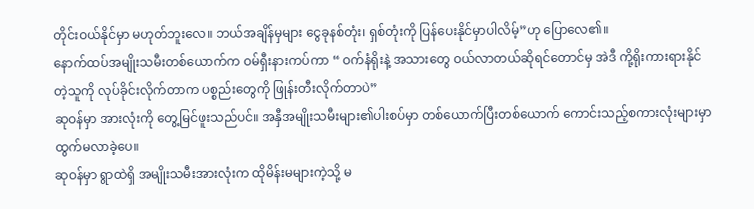တိုင်းဝယ်နိုင်မှာ မဟုတ်ဘူးလေ။ ဘယ်အချိန်မှများ ငွေခုနစ်တုံး၊ ရှစ်တုံးကို ပြန်ပေးနိုင်မှာပါလိမ့်”ဟု ပြောလေ၏။
နောက်ထပ်အမျိုးသမီးတစ်ယောက်က ဝမ်ရှီးနားကပ်ကာ “ ဝက်နံရိုးနဲ့ အသားတွေ ဝယ်လာတယ်ဆိုရင်တောင်မှ အဲဒီ ကို့ရိုးကားရားနိုင်တဲ့သူကို လုပ်ခိုင်းလိုက်တာက ပစ္စည်းတွေကို ဖြုန်းတီးလိုက်တာပဲ”
ဆုဝန်မှာ အားလုံးကို တွေ့မြင်ဖူးသည်ပင်။ အနှီအမျိုးသမီးများ၏ပါးစပ်မှာ တစ်ယောက်ပြီးတစ်ယောက် ကောင်းသည့်စကားလုံးများမှာ ထွက်မလာခဲ့ပေ။
ဆုဝန်မှာ ရွာထဲရှိ အမျိုးသမီးအားလုံးက ထိုမိန်းမများကဲ့သို့ မ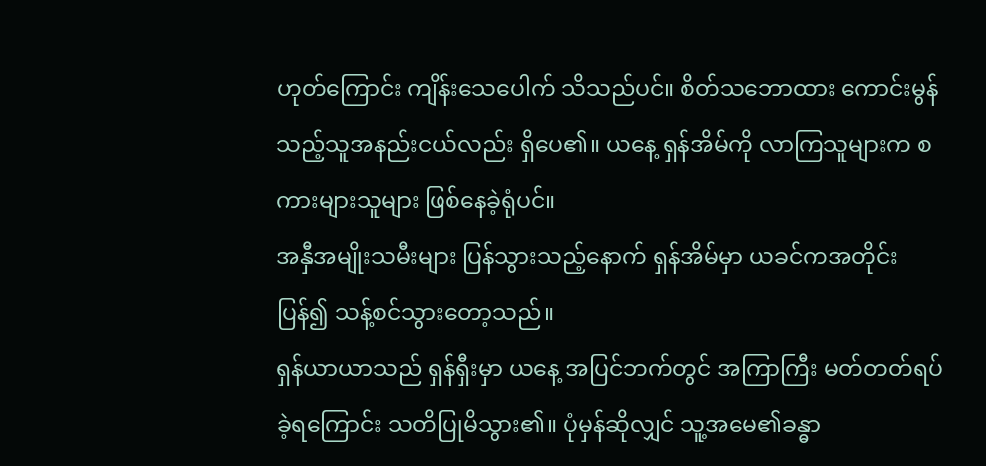ဟုတ်ကြောင်း ကျိန်းသေပေါက် သိသည်ပင်။ စိတ်သဘောထား ကောင်းမွန်သည့်သူအနည်းငယ်လည်း ရှိပေ၏။ ယနေ့ ရှန်အိမ်ကို လာကြသူများက စကားများသူများ ဖြစ်နေခဲ့ရုံပင်။
အနှီအမျိုးသမီးများ ပြန်သွားသည့်နောက် ရှန်အိမ်မှာ ယခင်ကအတိုင်း ပြန်၍ သန့်စင်သွားတော့သည်။
ရှန်ယာယာသည် ရှန်ရှီးမှာ ယနေ့ အပြင်ဘက်တွင် အကြာကြီး မတ်တတ်ရပ်ခဲ့ရကြောင်း သတိပြုမိသွား၏။ ပုံမှန်ဆိုလျှင် သူ့အမေ၏ခန္ဓာ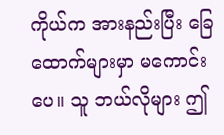ကိုယ်က အားနည်းပြီး ခြေထောက်များမှာ မကောင်းပေ။ သူ ဘယ်လိုများ ဤ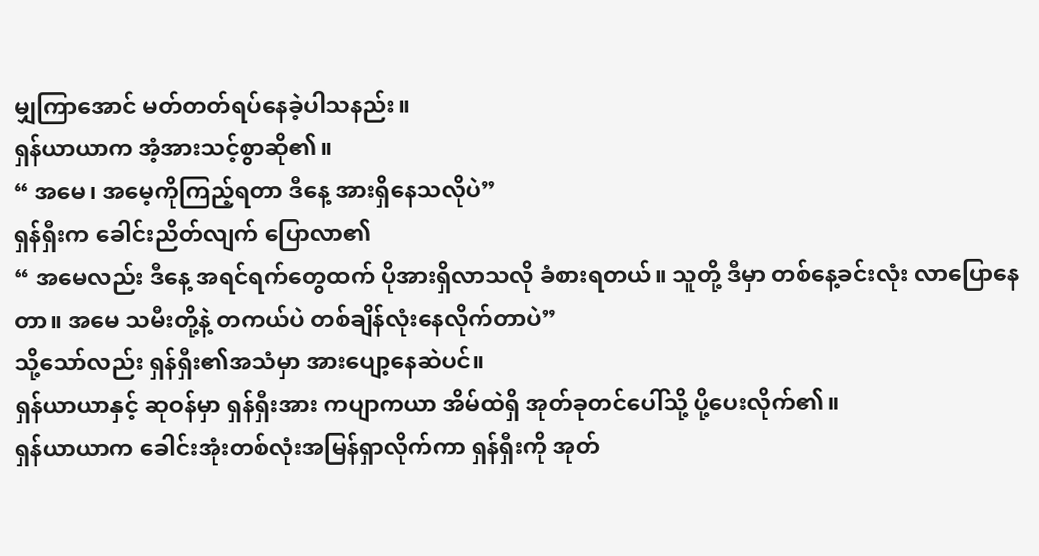မျှကြာအောင် မတ်တတ်ရပ်နေခဲ့ပါသနည်း။
ရှန်ယာယာက အံ့အားသင့်စွာဆို၏။
“ အမေ၊ အမေ့ကိုကြည့်ရတာ ဒီနေ့ အားရှိနေသလိုပဲ”
ရှန်ရှီးက ခေါင်းညိတ်လျက် ပြောလာ၏
“ အမေလည်း ဒီနေ့ အရင်ရက်တွေထက် ပိုအားရှိလာသလို ခံစားရတယ်။ သူတို့ ဒီမှာ တစ်နေ့ခင်းလုံး လာပြောနေတာ။ အမေ သမီးတို့နဲ့ တကယ်ပဲ တစ်ချိန်လုံးနေလိုက်တာပဲ”
သို့သော်လည်း ရှန်ရှီး၏အသံမှာ အားပျော့နေဆဲပင်။
ရှန်ယာယာနှင့် ဆုဝန်မှာ ရှန်ရှီးအား ကပျာကယာ အိမ်ထဲရှိ အုတ်ခုတင်ပေါ်သို့ ပို့ပေးလိုက်၏။
ရှန်ယာယာက ခေါင်းအုံးတစ်လုံးအမြန်ရှာလိုက်ကာ ရှန်ရှီးကို အုတ်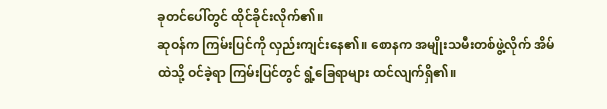ခုတင်ပေါ်တွင် ထိုင်ခိုင်းလိုက်၏။
ဆုဝန်က ကြမ်းပြင်ကို လှည်းကျင်းနေ၏။ စောနက အမျိုးသမီးတစ်ဖွဲ့လိုက် အိမ်ထဲသို့ ဝင်ခဲ့ရာ ကြမ်းပြင်တွင် ရွံ့ခြေရာများ ထင်လျက်ရှိ၏။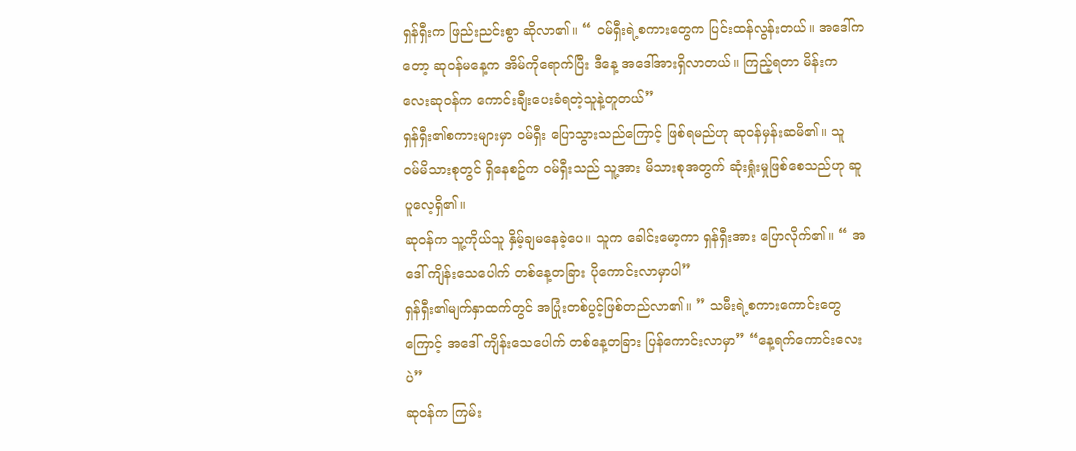ရှန်ရှီးက ဖြည်းညင်းစွာ ဆိုလာ၏။ “ ဝမ်ရှီးရဲ့စကားတွေက ပြင်းထန်လွန်းတယ်။ အဒေါ်ကတော့ ဆုဝန်မနေ့က အိမ်ကိုရောက်ပြီး ဒီနေ့ အဒေါ်အားရှိလာတယ်။ ကြည့်ရတာ မိန်းကလေးဆုဝန်က ကောင်းချီးပေးခံရတဲ့သူနဲ့တူတယ်”
ရှန်ရှီး၏စကားများမှာ ဝမ်ရှီး ပြောသွားသည်ကြောင့် ဖြစ်ရမည်ဟု ဆုဝန်မှန်းဆမိ၏။ သူ ဝမ်မိသားစုတွင် ရှိနေစဥ်က ဝမ်ရှီးသည် သူ့အား မိသားစုအတွက် ဆုံးရှုံးမှုဖြစ်စေသည်ဟု ဆူပူလေ့ရှိ၏။
ဆုဝန်က သူ့ကိုယ်သူ နှိမ့်ချမနေခဲ့ပေ။ သူက ခေါင်းမော့ကာ ရှန်ရှီးအား ပြောလိုက်၏။ “ အဒေါ် ကျိန်းသေပေါက် တစ်နေ့တခြား ပိုကောင်းလာမှာပါ”
ရှန်ရှီး၏မျက်နှာထက်တွင် အပြုံးတစ်ပွင့်ဖြစ်တည်လာ၏။ ” သမီးရဲ့စကားကောင်းတွေကြောင့် အဒေါ် ကျိန်းသေပေါက် တစ်နေ့တခြား ပြန်ကောင်းလာမှာ” “နေ့ရက်ကောင်းလေးပဲ”
ဆုဝန်က ကြမ်း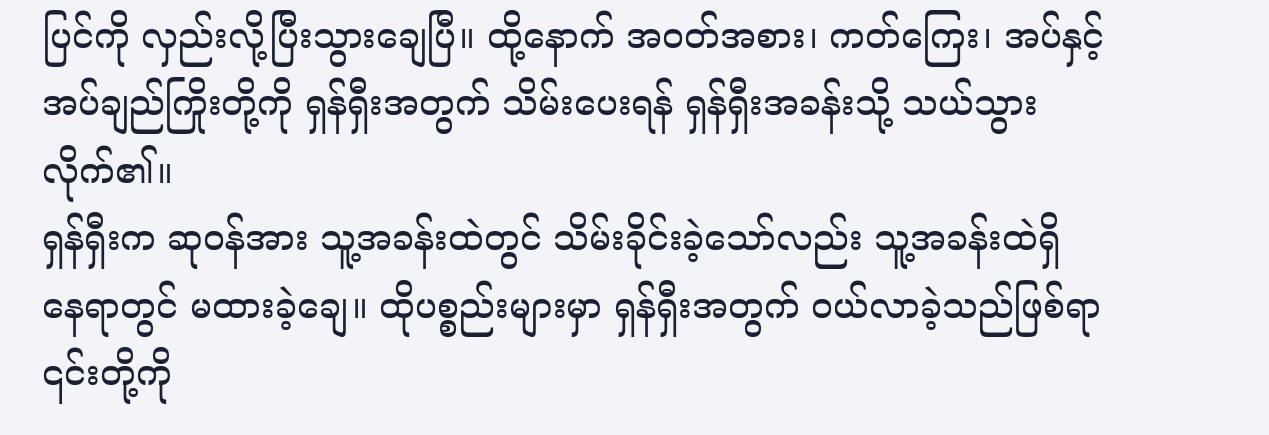ပြင်ကို လှည်းလို့ပြီးသွားချေပြီ။ ထို့နောက် အဝတ်အစား၊ ကတ်ကြေး၊ အပ်နှင့် အပ်ချည်ကြိုးတို့ကို ရှန်ရှီးအတွက် သိမ်းပေးရန် ရှန်ရှီးအခန်းသို့ သယ်သွားလိုက်၏။
ရှန်ရှီးက ဆုဝန်အား သူ့အခန်းထဲတွင် သိမ်းခိုင်းခဲ့သော်လည်း သူ့အခန်းထဲရှိ နေရာတွင် မထားခဲ့ချေ။ ထိုပစ္စည်းများမှာ ရှန်ရှီးအတွက် ဝယ်လာခဲ့သည်ဖြစ်ရာ ၎င်းတို့ကို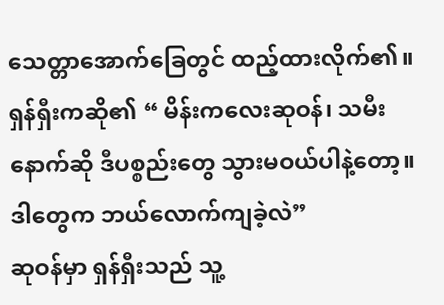သေတ္တာအောက်ခြေတွင် ထည့်ထားလိုက်၏။
ရှန်ရှီးကဆို၏ “ မိန်းကလေးဆုဝန်၊ သမီးနောက်ဆို ဒီပစ္စည်းတွေ သွားမဝယ်ပါနဲ့တော့။ ဒါတွေက ဘယ်လောက်ကျခဲ့လဲ”
ဆုဝန်မှာ ရှန်ရှီးသည် သူ့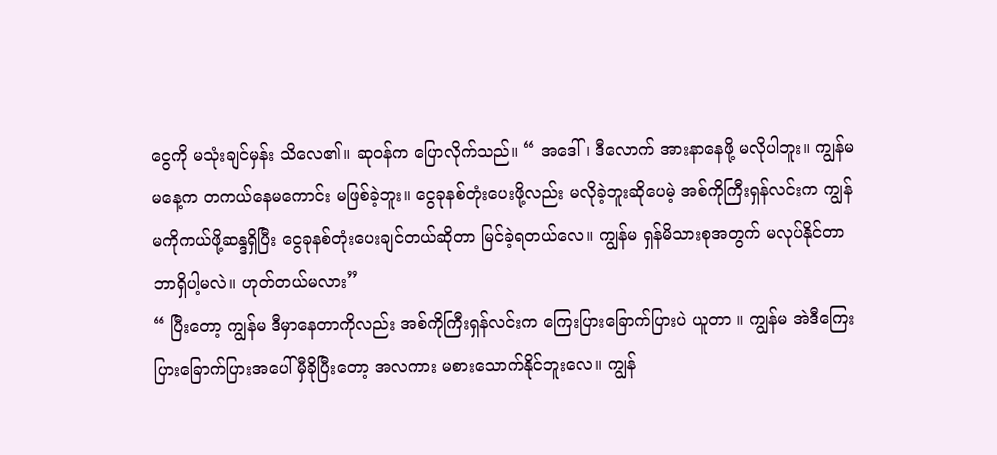ငွေကို မသုံးချင်မှန်း သိလေ၏။ ဆုဝန်က ပြောလိုက်သည်။ “ အဒေါ်၊ ဒီလောက် အားနာနေဖို့ မလိုပါဘူး။ ကျွန်မမနေ့က တကယ်နေမကောင်း မဖြစ်ခဲ့ဘူး။ ငွေခုနစ်တုံးပေးဖို့လည်း မလိုခဲ့ဘူးဆိုပေမဲ့ အစ်ကိုကြီးရှန်လင်းက ကျွန်မကိုကယ်ဖို့ဆန္ဒရှိပြီး ငွေခုနစ်တုံးပေးချင်တယ်ဆိုတာ မြင်ခဲ့ရတယ်လေ။ ကျွန်မ ရှန်မိသားစုအတွက် မလုပ်နိုင်တာ ဘာရှိပါ့မလဲ။ ဟုတ်တယ်မလား”
“ ပြီးတော့ ကျွန်မ ဒီမှာနေတာကိုလည်း အစ်ကိုကြီးရှန်လင်းက ကြေးပြားခြောက်ပြားပဲ ယူတာ ။ ကျွန်မ အဲဒီကြေးပြားခြောက်ပြားအပေါ် မှီခိုပြီးတော့ အလကား မစားသောက်နိုင်ဘူးလေ။ ကျွန်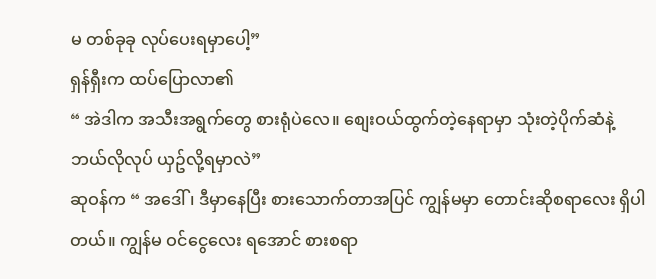မ တစ်ခုခု လုပ်ပေးရမှာပေါ့”
ရှန်ရှီးက ထပ်ပြောလာ၏
“ အဲဒါက အသီးအရွက်တွေ စားရုံပဲလေ။ စျေးဝယ်ထွက်တဲ့နေရာမှာ သုံးတဲ့ပိုက်ဆံနဲ့ ဘယ်လိုလုပ် ယှဥ်လို့ရမှာလဲ”
ဆုဝန်က “ အဒေါ် ၊ ဒီမှာနေပြီး စားသောက်တာအပြင် ကျွန်မမှာ တောင်းဆိုစရာလေး ရှိပါတယ်။ ကျွန်မ ဝင်ငွေလေး ရအောင် စားစရာ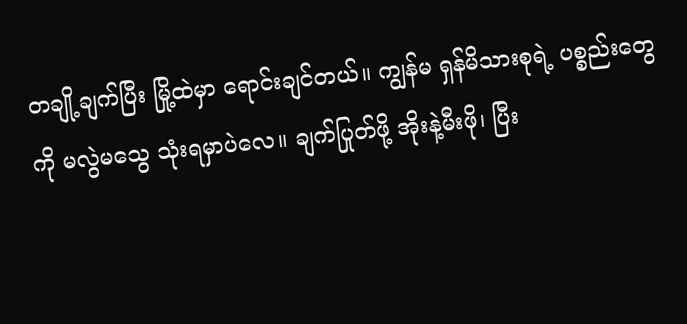တချို့ချက်ပြီး မြို့ထဲမှာ ရောင်းချင်တယ်။ ကျွန်မ ရှန်မိသားစုရဲ့ ပစ္စည်းတွေကို မလွဲမသွေ သုံးရမှာပဲလေ။ ချက်ပြုတ်ဖို့ အိုးနဲ့မီးဖို၊ ပြီး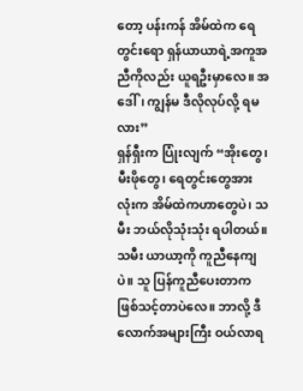တော့ ပန်းကန် အိမ်ထဲက ရေတွင်းရော ရှန်ယာယာရဲ့အကူအညီကိုလည်း ယူရဦးမှာလေ။ အဒေါ်၊ ကျွန်မ ဒီလိုလုပ်လို့ ရမလား”
ရှန်ရှီးက ပြုံးလျက် “အိုးတွေ၊ မီးဖိုတွေ၊ ရေတွင်းတွေအားလုံးက အိမ်ထဲကဟာတွေပဲ၊ သမီး ဘယ်လိုသုံးသုံး ရပါတယ်။ သမီး ယာယာ့ကို ကူညီနေကျပဲ။ သူ ပြန်ကူညီပေးတာက ဖြစ်သင့်တာပဲလေ။ ဘာလို့ ဒီလောက်အများကြီး ဝယ်လာရ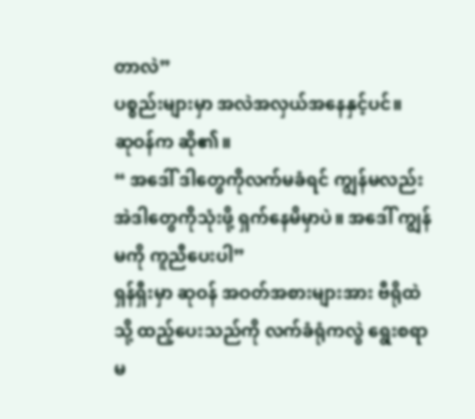တာလဲ”
ပစ္စည်းများမှာ အလဲအလှယ်အနေနှင့်ပင်။
ဆုဝန်က ဆို၏။
“ အဒေါ် ဒါတွေကိုလက်မခံရင် ကျွန်မလည်း အဲဒါတွေကိုသုံးဖို့ ရှက်နေမိမှာပဲ။ အဒေါ် ကျွန်မကို ကူညီပေးပါ”
ရှန်ရှီးမှာ ဆုဝန် အဝတ်အစားများအား ဗီရိုထဲသို့ ထည့်ပေးသည်ကို လက်ခံရုံကလွဲ ရွေးစရာ မ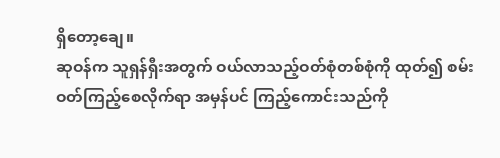ရှိတော့ချေ။
ဆုဝန်က သူရှန်ရှီးအတွက် ဝယ်လာသည့်ဝတ်စုံတစ်စုံကို ထုတ်၍ စမ်းဝတ်ကြည့်စေလိုက်ရာ အမှန်ပင် ကြည့်ကောင်းသည်ကို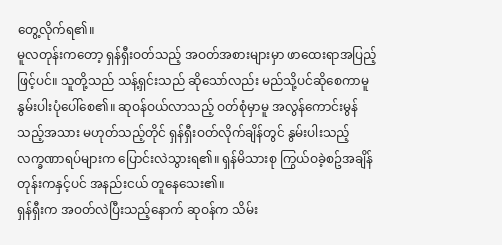တွေ့လိုက်ရ၏။
မူလတုန်းကတော့ ရှန်ရှီးဝတ်သည့် အဝတ်အစားများမှာ ဖာထေးရာအပြည့်ဖြင့်ပင်။ သူတို့သည် သန့်ရှင်းသည် ဆိုသော်လည်း မည်သို့ပင်ဆိုစေကာမူ နွမ်းပါးပုံပေါ်စေ၏။ ဆုဝန်ဝယ်လာသည့် ဝတ်စုံမှာမူ အလွန်ကောင်းမွန်သည့်အသား မဟုတ်သည့်တိုင် ရှန်ရှီးဝတ်လိုက်ချိန်တွင် နွမ်းပါးသည့် လက္ခဏာရပ်များက ပြောင်းလဲသွားရ၏။ ရှန်မိသားစု ကြွယ်ဝခဲ့စဥ်အချိန်တုန်းကနှင့်ပင် အနည်းငယ် တူနေသေး၏။
ရှန်ရှီးက အဝတ်လဲပြီးသည့်နောက် ဆုဝန်က သိမ်း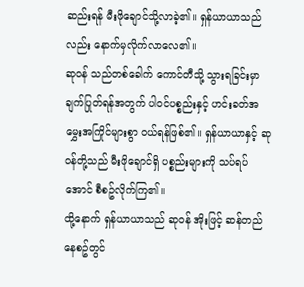ဆည်းရန် မီးဖိုချောင်သို့လာခဲ့၏။ ရှန်ယာယာသည်လည်း နောက်မှလိုက်လာလေ၏။
ဆုဝန် သည်တစ်ခေါက် ကောင်တီသို့ သွားရခြင်းမှာ ချက်ပြုတ်ရန်အတွက် ပါဝင်ပစ္စည်းနှင့် ဟင်းခတ်အမွှေးအကြိုင်များစွာ ဝယ်ရန်ဖြစ်၏။ ရှန်ယာယာနှင့် ဆုဝန်တို့သည် မီးဖိုချောင်ရှိ ပစ္စည်းများကို သပ်ရပ်အောင် စီစဥ်လိုက်ကြ၏။
ထို့နောက် ရှန်ယာယာသည် ဆုဝန် အိုးဖြင့် ဆန်တည်နေစဥ်တွင်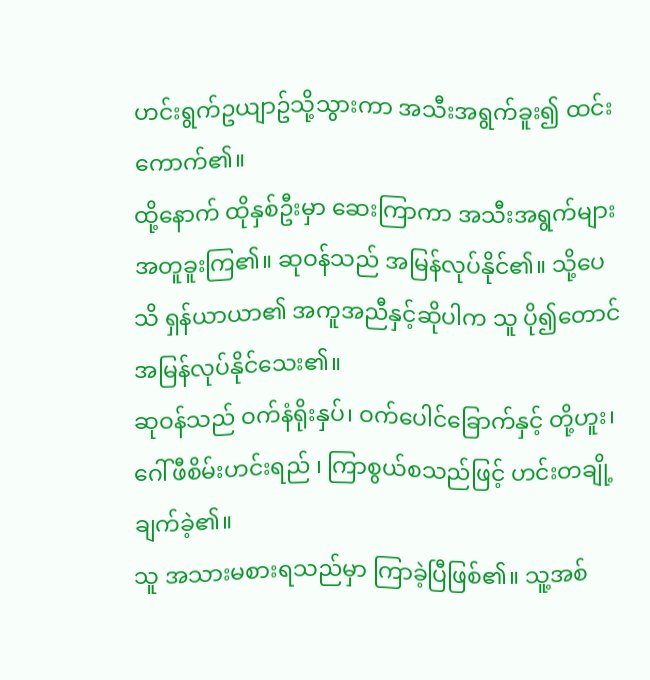ဟင်းရွက်ဥယျာဥ်သို့သွားကာ အသီးအရွက်ခူး၍ ထင်းကောက်၏။
ထို့နောက် ထိုနှစ်ဦးမှာ ဆေးကြာကာ အသီးအရွက်များ အတူခူးကြ၏။ ဆုဝန်သည် အမြန်လုပ်နိုင်၏။ သို့ပေသိ ရှန်ယာယာ၏ အကူအညီနှင့်ဆိုပါက သူ ပို၍တောင် အမြန်လုပ်နိုင်သေး၏။
ဆုဝန်သည် ဝက်နံရိုးနှပ်၊ ဝက်ပေါင်ခြောက်နှင့် တို့ဟူး၊ ဂေါ်ဖီစိမ်းဟင်းရည် ၊ ကြာစွယ်စသည်ဖြင့် ဟင်းတချို့ချက်ခဲ့၏။
သူ အသားမစားရသည်မှာ ကြာခဲ့ပြီဖြစ်၏။ သူ့အစ်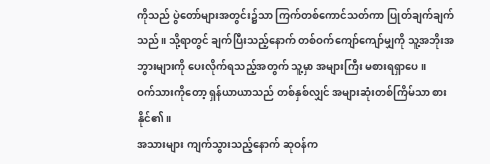ကိုသည် ပွဲတော်များအတွင်း၌သာ ကြက်တစ်ကောင်သတ်ကာ ပြုတ်ချက်ချက်သည်။ သို့ရာတွင် ချက်ပြီးသည့်နောက် တစ်ဝက်ကျော်ကျော်မျှကို သူ့အဘိုးအဘွားများကို ပေးလိုက်ရသည့်အတွက် သူ့မှာ အများကြီး မစားရရှာပေ။
ဝက်သားကိုတော့ ရှန်ယာယာသည် တစ်နှစ်လျှင် အများဆုံးတစ်ကြိမ်သာ စားနိုင်၏။
အသားများ ကျက်သွားသည့်နောက် ဆုဝန်က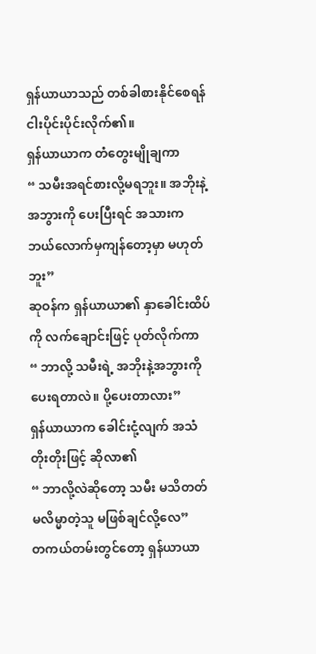ရှန်ယာယာသည် တစ်ခါစားနိုင်စေရန် ငါးပိုင်းပိုင်းလိုက်၏။
ရှန်ယာယာက တံတွေးမျိုချကာ
“ သမီးအရင်စားလို့မရဘူး။ အဘိုးနဲ့အဘွားကို ပေးပြီးရင် အသားက ဘယ်လောက်မှကျန်တော့မှာ မဟုတ်ဘူး”
ဆုဝန်က ရှန်ယာယာ၏ နှာခေါင်းထိပ်ကို လက်ချောင်းဖြင့် ပုတ်လိုက်ကာ
“ ဘာလို့ သမီးရဲ့ အဘိုးနဲ့အဘွားကို ပေးရတာလဲ။ ပို့ပေးတာလား”
ရှန်ယာယာက ခေါင်းငုံ့လျက် အသံတိုးတိုးဖြင့် ဆိုလာ၏
“ ဘာလို့လဲဆိုတော့ သမီး မသိတတ်မလိမ္မာတဲ့သူ မဖြစ်ချင်လို့လေ”
တကယ်တမ်းတွင်တော့ ရှန်ယာယာ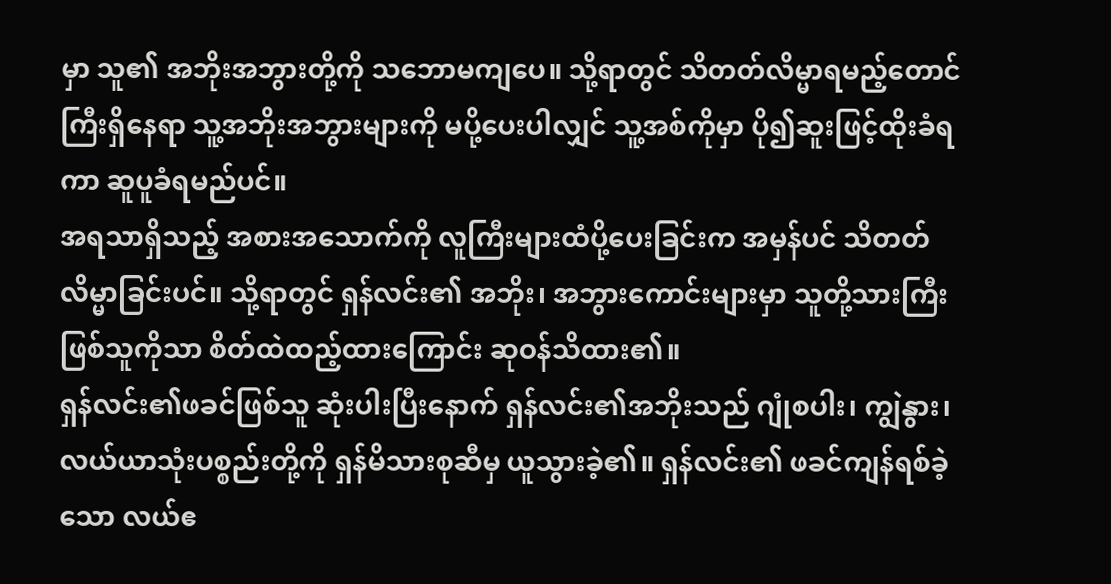မှာ သူ၏ အဘိုးအဘွားတို့ကို သဘောမကျပေ။ သို့ရာတွင် သိတတ်လိမ္မာရမည့်တောင်ကြီးရှိနေရာ သူ့အဘိုးအဘွားများကို မပို့ပေးပါလျှင် သူ့အစ်ကိုမှာ ပို၍ဆူးဖြင့်ထိုးခံရကာ ဆူပူခံရမည်ပင်။
အရသာရှိသည့် အစားအသောက်ကို လူကြီးများထံပို့ပေးခြင်းက အမှန်ပင် သိတတ်လိမ္မာခြင်းပင်။ သို့ရာတွင် ရှန်လင်း၏ အဘိုး၊ အဘွားကောင်းများမှာ သူတို့သားကြီးဖြစ်သူကိုသာ စိတ်ထဲထည့်ထားကြောင်း ဆုဝန်သိထား၏။
ရှန်လင်း၏ဖခင်ဖြစ်သူ ဆုံးပါးပြီးနောက် ရှန်လင်း၏အဘိုးသည် ဂျုံစပါး၊ ကျွဲနွား၊ လယ်ယာသုံးပစ္စည်းတို့ကို ရှန်မိသားစုဆီမှ ယူသွားခဲ့၏။ ရှန်လင်း၏ ဖခင်ကျန်ရစ်ခဲ့သော လယ်ဧ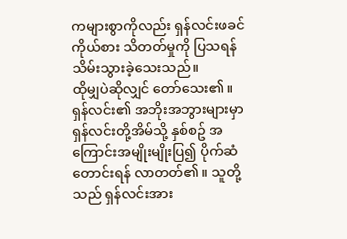ကများစွာကိုလည်း ရှန်လင်းဖခင်ကိုယ်စား သိတတ်မှုကို ပြသရန် သိမ်းသွားခဲ့သေးသည်။
ထိုမျှပဲဆိုလျှင် တော်သေး၏။ ရှန်လင်း၏ အဘိုးအဘွားများမှာ ရှန်လင်းတို့အိမ်သို့ နှစ်စဥ် အကြောင်းအမျိုးမျိုးပြ၍ ပိုက်ဆံတောင်းရန် လာတတ်၏။ သူတို့သည် ရှန်လင်းအား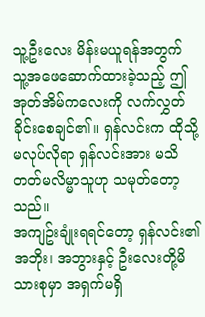သူ့ဦးလေး မိန်းမယူရန်အတွက် သူ့အဖေဆောက်ထားခဲ့သည့် ဤအုတ်အိမ်ကလေးကို လက်လွှတ်ခိုင်းစေချင်၏။ ရှန်လင်းက ထိုသို့ မလုပ်လိုရာ ရှန်လင်းအား မသိတတ်မလိမ္မာသူဟု သမုတ်တော့သည်။
အကျဥ်းချုံးရရင်တော့ ရှန်လင်း၏ အဘိုး၊ အဘွားနှင့် ဦးလေးတို့မိသားစုမှာ အရှက်မရှိ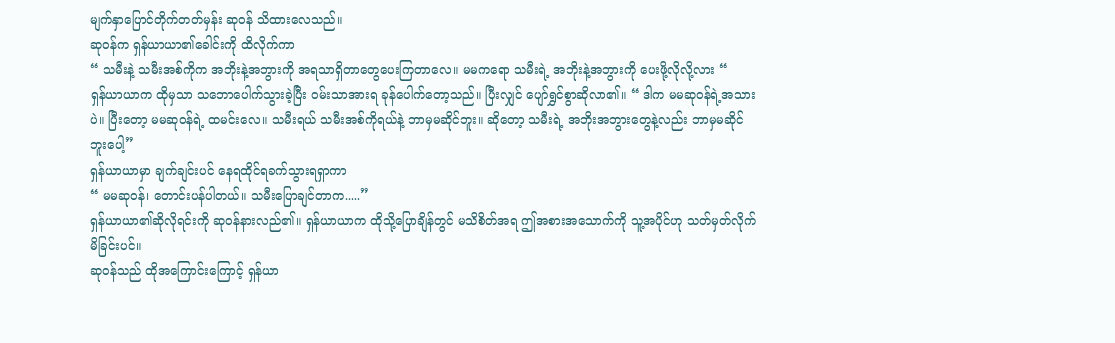မျက်နှာပြောင်တိုက်တတ်မှန်း ဆုဝန် သိထားလေသည်။
ဆုဝန်က ရှန်ယာယာ၏ခေါင်းကို ထိလိုက်ကာ
“ သမီးနဲ့ သမီးအစ်ကိုက အဘိုးနဲ့အဘွားကို အရသာရှိတာတွေပေးကြတာလေ။ မမကရော သမီးရဲ့ အဘိုးနဲ့အဘွားကို ပေးဖို့လိုလို့လား “
ရှန်ယာယာက ထိုမှသာ သဘောပေါက်သွားခဲ့ပြီး ဝမ်းသာအားရ ခုန်ပေါက်တော့သည်။ ပြီးလျှင် ပျော်ရွှင်စွာဆိုလာ၏။ “ ဒါက မမဆုဝန်ရဲ့အသားပဲ။ ပြီးတော့ မမဆုဝန်ရဲ့ ထမင်းလေ။ သမီးရယ် သမီးအစ်ကိုရယ်နဲ့ ဘာမှမဆိုင်ဘူး။ ဆိုတော့ သမီးရဲ့ အဘိုးအဘွားတွေနဲ့လည်း ဘာမှမဆိုင်ဘူးပေါ့”
ရှန်ယာယာမှာ ချက်ချင်းပင် နေရထိုင်ရခက်သွားရရှာကာ
“ မမဆုဝန်၊ တောင်းပန်ပါတယ်။ သမီးပြောချင်တာက.....”
ရှန်ယာယာ၏ဆိုလိုရင်းကို ဆုဝန်နားလည်၏။ ရှန်ယာယာက ထိုသို့ပြောချိန်တွင် မသိစိတ်အရ ဤအစားအသောက်ကို သူ့အပိုင်ဟု သတ်မှတ်လိုက်မိခြင်းပင်။
ဆုဝန်သည် ထိုအကြောင်းကြောင့် ရှန်ယာ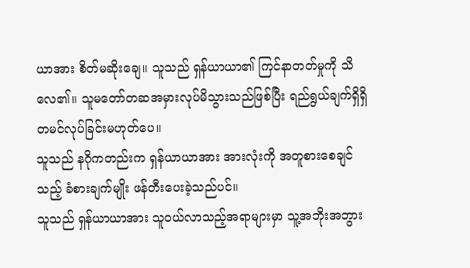ယာအား စိတ်မဆိုးချေ။ သူသည် ရှန်ယာယာ၏ ကြင်နာတတ်မှုကို သိလေ၏။ သူမတော်တဆအမှားလုပ်မိသွားသည်ဖြစ်ပြီး ရည်ရွယ်ချက်ရှိရှိ တမင်လုပ်ခြင်းမဟုတ်ပေ။
သူသည် နဂိုကတည်းက ရှန်ယာယာအား အားလုံးကို အတူစားစေချင်သည့် ခံစားချက်မျိုး ဖန်တီးပေးခဲ့သည်ပင်။
သူသည် ရှန်ယာယာအား သူဝယ်လာသည့်အရာများမှာ သူ့အဘိုးအဘွား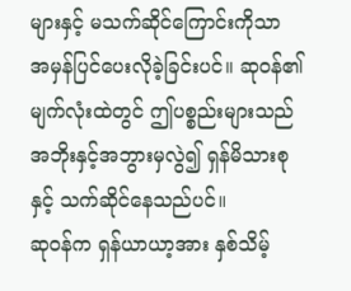များနှင့် မသက်ဆိုင်ကြောင်းကိုသာ အမှန်ပြင်ပေးလိုခဲ့ခြင်းပင်။ ဆုဝန်၏ မျက်လုံးထဲတွင် ဤပစ္စည်းများသည် အဘိုးနှင့်အဘွားမှလွဲ၍ ရှန်မိသားစုနှင့် သက်ဆိုင်နေသည်ပင်။
ဆုဝန်က ရှန်ယာယာ့အား နှစ်သိမ့်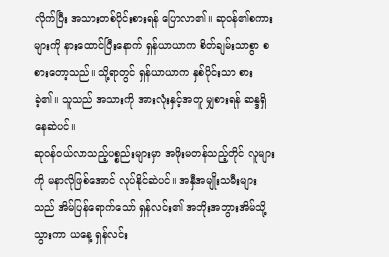လိုက်ပြီး အသားတစ်ပိုင်းစားရန် ပြောလာ၏။ ဆုဝန်၏စကားများကို နားထောင်ပြီးနောက် ရှန်ယာယာက စိတ်ချမ်းသာစွာ စစားတော့သည်။ သို့ရာတွင် ရှန်ယာယာက နှစ်ပိုင်းသာ စားခဲ့၏။ သူသည် အသားကို အားလုံးနှင့်အတူ မျှစားရန် ဆန္ဒရှိနေဆဲပင်။
ဆုဝန်ဝယ်လာသည့်ပစ္စည်းများမှာ အဖိုးမတန်သည့်တိုင် လူများကို မနာလိုဖြစ်အောင် လုပ်နိုင်ဆဲပင်။ အနှီအမျိုးသမီးများသည် အိမ်ပြန်ရောက်သော် ရှန်လင်း၏ အဘိုးအဘွားအိမ်သို့သွားကာ ယနေ့ ရှန်လင်း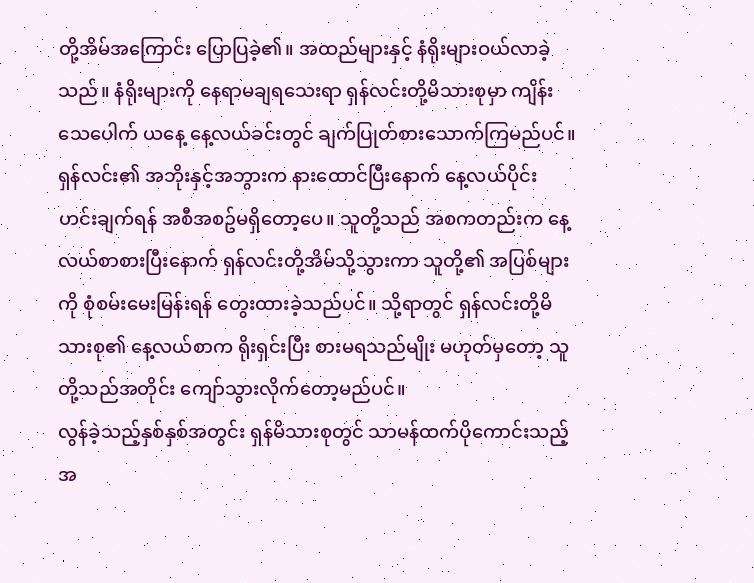တို့အိမ်အကြောင်း ပြောပြခဲ့၏။ အထည်များနှင့် နံရိုးများဝယ်လာခဲ့သည်။ နံရိုးများကို နေရာမချရသေးရာ ရှန်လင်းတို့မိသားစုမှာ ကျိန်းသေပေါက် ယနေ့ နေ့လယ်ခင်းတွင် ချက်ပြုတ်စားသောက်ကြမည်ပင်။
ရှန်လင်း၏ အဘိုးနှင့်အဘွားက နားထောင်ပြီးနောက် နေ့လယ်ပိုင်း ဟင်းချက်ရန် အစီအစဥ်မရှိတော့ပေ။ သူတို့သည် အစကတည်းက နေ့လယ်စာစားပြီးနောက် ရှန်လင်းတို့အိမ်သို့သွားကာ သူတို့၏ အပြစ်များကို စုံစမ်းမေးမြန်းရန် တွေးထားခဲ့သည်ပင်။ သို့ရာတွင် ရှန်လင်းတို့မိသားစု၏ နေ့လယ်စာက ရိုးရှင်းပြီး စားမရသည်မျိုး မဟုတ်မှတော့ သူတို့သည်အတိုင်း ကျော်သွားလိုက်တော့မည်ပင်။
လွန်ခဲ့သည့်နှစ်နှစ်အတွင်း ရှန်မိသားစုတွင် သာမန်ထက်ပိုကောင်းသည့် အ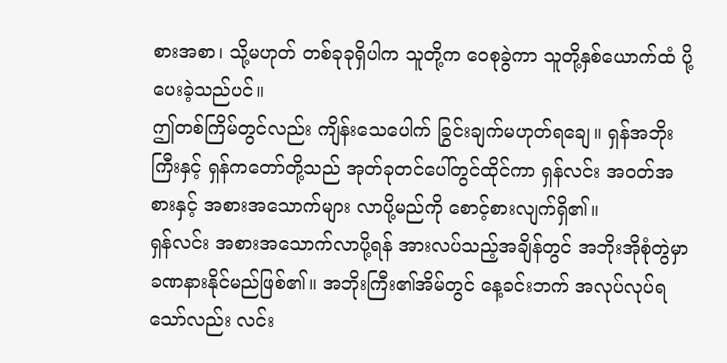စားအစာ၊ သို့မဟုတ် တစ်ခုခုရှိပါက သူတို့က ဝေစုခွဲကာ သူတို့နှစ်ယောက်ထံ ပို့ပေးခဲ့သည်ပင်။
ဤတစ်ကြိမ်တွင်လည်း ကျိန်းသေပေါက် ခြွင်းချက်မဟုတ်ရချေ။ ရှန်အဘိုးကြီးနှင့် ရှန်ကတော်တို့သည် အုတ်ခုတင်ပေါ်တွင်ထိုင်ကာ ရှန်လင်း အဝတ်အစားနှင့် အစားအသောက်များ လာပို့မည်ကို စောင့်စားလျက်ရှိ၏။
ရှန်လင်း အစားအသောက်လာပို့ရန် အားလပ်သည့်အချိန်တွင် အဘိုးအိုစုံတွဲမှာ ခဏနားနိုင်မည်ဖြစ်၏။ အဘိုးကြီး၏အိမ်တွင် နေ့ခင်းဘက် အလုပ်လုပ်ရသော်လည်း လင်း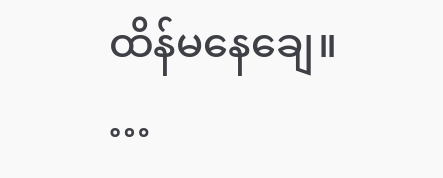ထိန်မနေချေ။
…